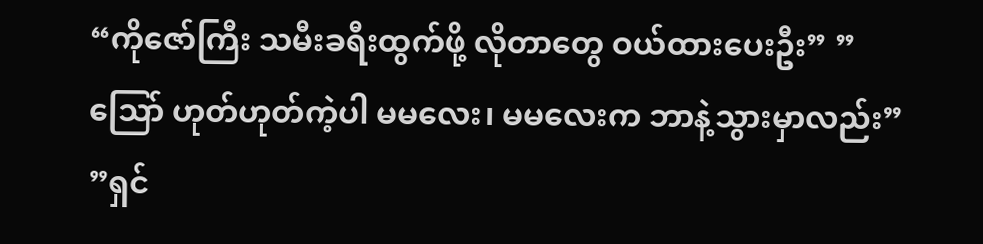“ကိုဇော်ကြီး သမီးခရီးထွက်ဖို့ လိုတာတွေ ဝယ်ထားပေးဦး” ”သြော် ဟုတ်ဟုတ်ကဲ့ပါ မမလေး၊ မမလေးက ဘာနဲ့သွားမှာလည်း” ”ရှင်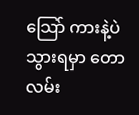သြော် ကားနဲ့ပဲသွားရမှာ တောလမ်း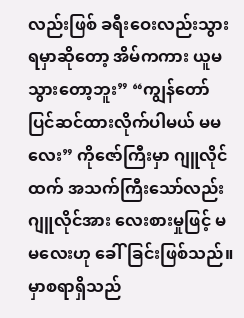လည်းဖြစ် ခရီးဝေးလည်းသွားရမှာဆိုတော့ အိမ်ကကား ယူမသွားတော့ဘူး” “ကျွန်တော် ပြင်ဆင်ထားလိုက်ပါမယ် မမလေး” ကိုဇော်ကြီးမှာ ဂျူလိုင်ထက် အသက်ကြီးသော်လည်း ဂျူလိုင်အား လေးစားမှုဖြင့် မမလေးဟု ခေါ်ခြင်းဖြစ်သည်။ မှာစရာရှိသည်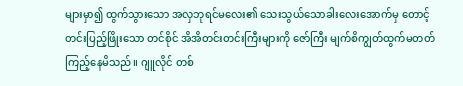များမှာ၍ ထွက်သွားသော အလှဘုရင်မလေး၏ သေးသွယ်သောခါးလေးအောက်မှ တောင့်တင်းပြည့်ဖြိုးသော တင်စိုင် အိအိတင်းတင်းကြီးများကို ဇော်ကြီး မျက်စိကျွတ်ထွက်မတတ် ကြည့်နေမိသည်။ ဂျူလိုင် တစ်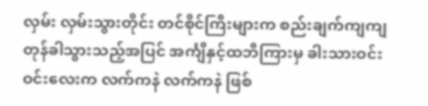လှမ်း လှမ်းသွားတိုင်း တင်စိုင်ကြီးများက စည်းချက်ကျကျ တုန်ခါသွားသည့်အပြင် အင်္ကျီနှင့်ထဘီကြားမှ ခါးသားဝင်းဝင်းလေးက လက်ကနဲ လက်ကနဲ ဖြစ်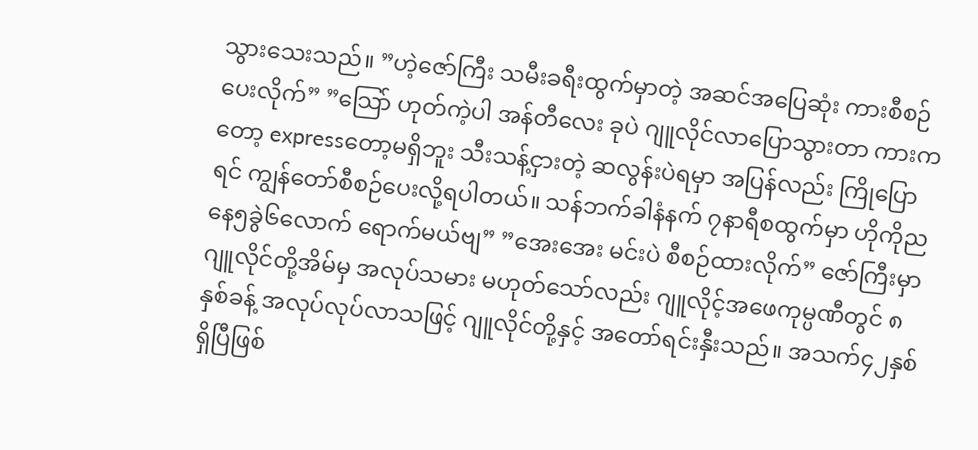သွားသေးသည်။ ”ဟဲ့ဇော်ကြီး သမီးခရီးထွက်မှာတဲ့ အဆင်အပြေဆုံး ကားစီစဉ်ပေးလိုက်” ”သြော် ဟုတ်ကဲ့ပါ အန်တီလေး ခုပဲ ဂျူလိုင်လာပြောသွားတာ ကားကတော့ expressတော့မရှိဘူး သီးသန့်ငှားတဲ့ ဆလွန်းပဲရမှာ အပြန်လည်း ကြိုပြောရင် ကျွန်တော်စီစဉ်ပေးလို့ရပါတယ်။ သန်ဘက်ခါနံနက် ၇နာရီစထွက်မှာ ဟိုကိုညနေ၅ခွဲ၆လောက် ရောက်မယ်ဗျ” ”အေးအေး မင်းပဲ စီစဉ်ထားလိုက်” ဇော်ကြီးမှာ ဂျူလိုင်တို့အိမ်မှ အလုပ်သမား မဟုတ်သော်လည်း ဂျူလိုင့်အဖေကုမ္ပဏီတွင် ၈နှစ်ခန့် အလုပ်လုပ်လာသဖြင့် ဂျူလိုင်တို့နှင့် အတော်ရင်းနှီးသည်။ အသက်၄၂နှစ်ရှိပြီဖြစ်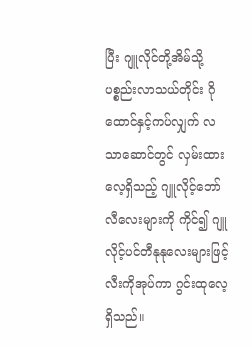ပြီး ဂျူလိုင်တို့အိမ်သို့ ပစ္စည်းလာသယ်တိုင်း ဂိုထောင်နှင့်ကပ်လျှက် လသာဆောင်တွင် လှမ်းထားလေ့ရှိသည့် ဂျူလိုင့်ဘော်လီလေးများကို ကိုင်၍ ဂျူလိုင့်ပင်တီနုနုလေးများဖြင့် လီးကိုအုပ်ကာ ဂွင်းထုလေ့ရှိသည်။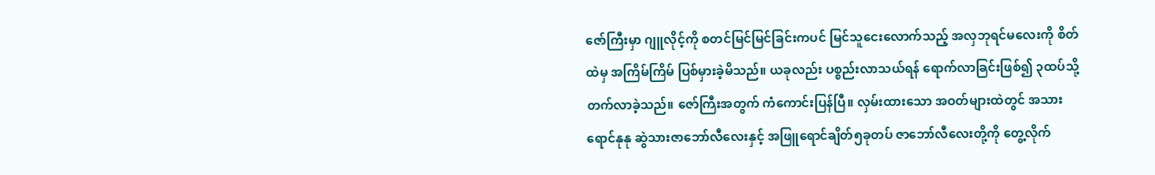ဇော်ကြီးမှာ ဂျူလိုင့်ကို စတင်မြင်မြင်ခြင်းကပင် မြင်သူငေးလောက်သည့် အလှဘုရင်မလေးကို စိတ်ထဲမှ အကြိမ်ကြိမ် ပြစ်မှားခဲ့မိသည်။ ယခုလည်း ပစ္စည်းလာသယ်ရန် ရောက်လာခြင်းဖြစ်၍ ၃ထပ်သို့ တက်လာခဲ့သည်။ ဇော်ကြီးအတွက် ကံကောင်းပြန်ပြီ။ လှမ်းထားသော အဝတ်များထဲတွင် အသားရောင်နုနု ဆွဲသားဇာဘော်လီလေးနှင့် အဖြူရောင်ချိတ်၅ခုတပ် ဇာဘော်လီလေးတို့ကို တွေ့လိုက်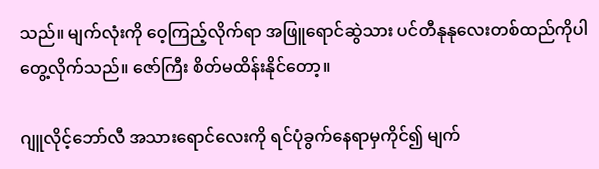သည်။ မျက်လုံးကို ဝေ့ကြည့်လိုက်ရာ အဖြူရောင်ဆွဲသား ပင်တီနုနုလေးတစ်ထည်ကိုပါ တွေ့လိုက်သည်။ ဇော်ကြီး စိတ်မထိန်းနိုင်တော့။

ဂျူလိုင့်ဘော်လီ အသားရောင်လေးကို ရင်ပုံခွက်နေရာမှကိုင်၍ မျက်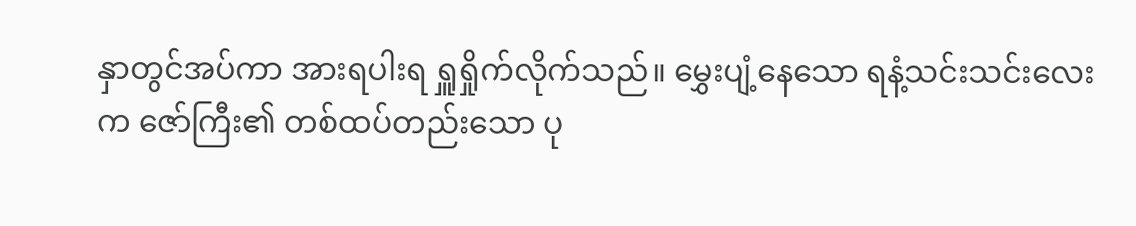နှာတွင်အပ်ကာ အားရပါးရ ရှူရှိုက်လိုက်သည်။ မွှေးပျံ့နေသော ရနံ့သင်းသင်းလေးက ဇော်ကြီး၏ တစ်ထပ်တည်းသော ပု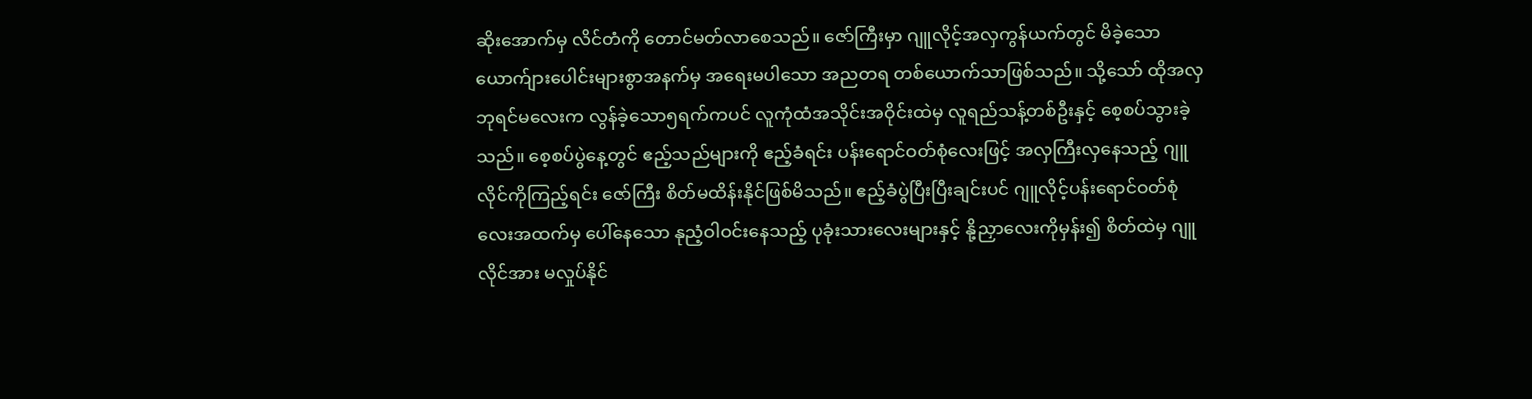ဆိုးအောက်မှ လိင်တံကို တောင်မတ်လာစေသည်။ ဇော်ကြီးမှာ ဂျူလိုင့်အလှကွန်ယက်တွင် မိခဲ့သော ယောက်ျားပေါင်းများစွာအနက်မှ အရေးမပါသော အညတရ တစ်ယောက်သာဖြစ်သည်။ သို့သော် ထိုအလှဘုရင်မလေးက လွန်ခဲ့သော၅ရက်ကပင် လူကုံထံအသိုင်းအဝိုင်းထဲမှ လူရည်သန့်တစ်ဦးနှင့် စေ့စပ်သွားခဲ့သည်။ စေ့စပ်ပွဲနေ့တွင် ဧည့်သည်များကို ဧည့်ခံရင်း ပန်းရောင်ဝတ်စုံလေးဖြင့် အလှကြီးလှနေသည့် ဂျူလိုင်ကိုကြည့်ရင်း ဇော်ကြီး စိတ်မထိန်းနိုင်ဖြစ်မိသည်။ ဧည့်ခံပွဲပြီးပြီးချင်းပင် ဂျူလိုင့်ပန်းရောင်ဝတ်စုံလေးအထက်မှ ပေါ်နေသော နုညံ့ဝါဝင်းနေသည့် ပုခုံးသားလေးများနှင့် နို့ညှာလေးကိုမှန်း၍ စိတ်ထဲမှ ဂျူလိုင်အား မလှုပ်နိုင်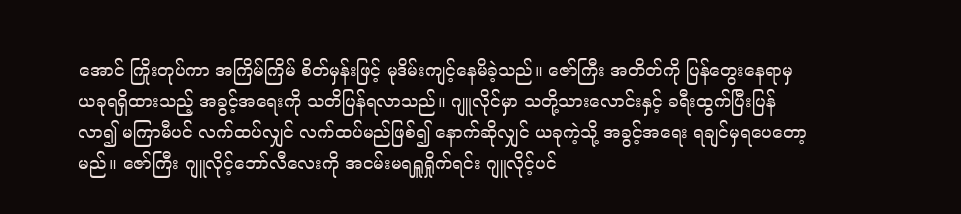အောင် ကြိုးတုပ်ကာ အကြိမ်ကြိမ် စိတ်မှန်းဖြင့် မုဒိမ်းကျင့်နေမိခဲ့သည်။ ဇော်ကြီး အတိတ်ကို ပြန်တွေးနေရာမှ ယခုရရှိထားသည့် အခွင့်အရေးကို သတိပြန်ရလာသည်။ ဂျူလိုင်မှာ သတို့သားလောင်းနှင့် ခရီးထွက်ပြီးပြန်လာ၍ မကြာမီပင် လက်ထပ်လျှင် လက်ထပ်မည်ဖြစ်၍ နောက်ဆိုလျှင် ယခုကဲ့သို့ အခွင့်အရေး ရချင်မှရပေတော့မည်။ ဇော်ကြီး ဂျူလိုင့်ဘော်လီလေးကို အငမ်းမရရှူရှိုက်ရင်း ဂျူလိုင့်ပင်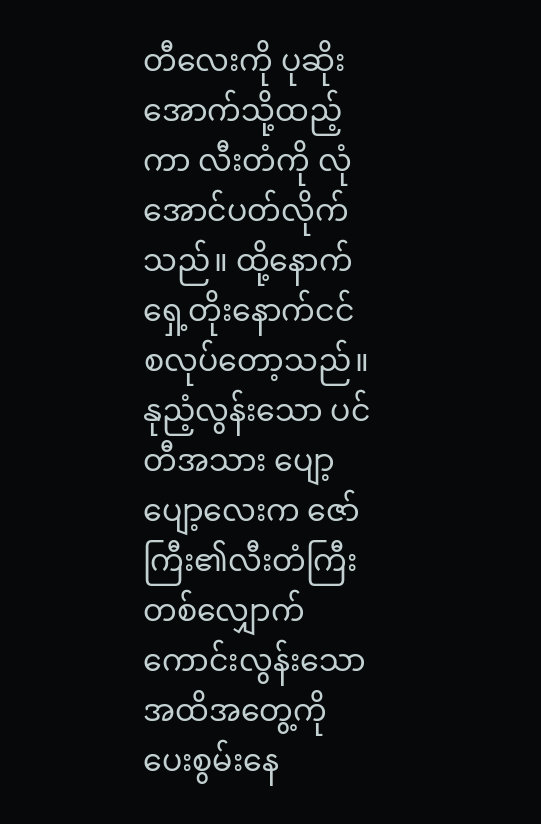တီလေးကို ပုဆိုးအောက်သို့ထည့်ကာ လီးတံကို လုံအောင်ပတ်လိုက်သည်။ ထို့နောက် ရှေ့တိုးနောက်ငင် စလုပ်တော့သည်။ နုညံ့လွန်းသော ပင်တီအသား ပျော့ပျော့လေးက ဇော်ကြီး၏လီးတံကြီးတစ်လျှောက် ကောင်းလွန်းသော အထိအတွေ့ကို ပေးစွမ်းနေ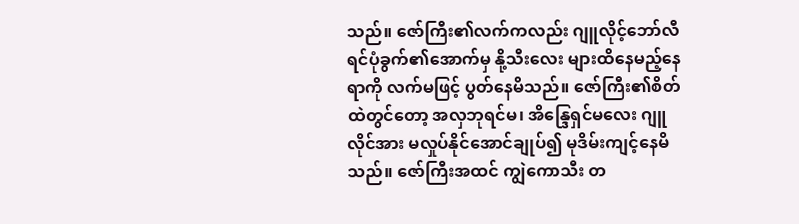သည်။ ဇော်ကြီး၏လက်ကလည်း ဂျူလိုင့်ဘော်လီရင်ပုံခွက်၏အောက်မှ နို့သီးလေး များထိနေမည့်နေရာကို လက်မဖြင့် ပွတ်နေမိသည်။ ဇော်ကြီး၏စိတ်ထဲတွင်တော့ အလှဘုရင်မ၊ အိန္ဒြေရှင်မလေး ဂျူလိုင်အား မလှုပ်နိုင်အောင်ချုပ်၍ မုဒိမ်းကျင့်နေမိသည်။ ဇော်ကြီးအထင် ကျွဲကောသီး တ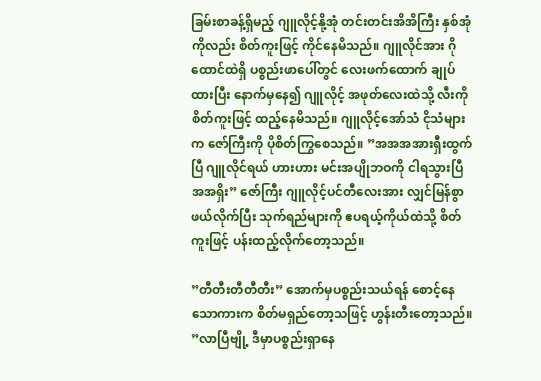ခြမ်းစာခန့်ရှိမည့် ဂျူလိုင့်နို့အုံ တင်းတင်းအိအိကြီး နှစ်အုံကိုလည်း စိတ်ကူးဖြင့် ကိုင်နေမိသည်။ ဂျူလိုင်အား ဂိုထောင်ထဲရှိ ပစ္စည်းဖာပေါ်တွင် လေးဖက်ထောက် ချုပ်ထားပြီး နောက်မှနေ၍ ဂျူလိုင့် အဖုတ်လေးထဲသို့ လီးကိုစိတ်ကူးဖြင့် ထည့်နေမိသည်။ ဂျူလိုင့်အော်သံ ငိုသံများက ဇော်ကြီးကို ပိုစိတ်ကြွစေသည်။ ”အအအအားရှီးထွက်ပြီ ဂျူလိုင်ရယ် ဟားဟား မင်းအပျိုဘဝကို ငါရသွားပြီ အအရှိး” ဇော်ကြီး ဂျူလိုင့်ပင်တီလေးအား လျှင်မြန်စွာဖယ်လိုက်ပြီး သုက်ရည်များကို ဧပရယ့်ကိုယ်ထဲသို့ စိတ်ကူးဖြင့် ပန်းထည့်လိုက်တော့သည်။

”တီတီးတီတီတီး” အောက်မှပစ္စည်းသယ်ရန် စောင့်နေသောကားက စိတ်မရှည်တော့သဖြင့် ဟွန်းတီးတော့သည်။ ”လာပြီဗျို့ ဒီမှာပစ္စည်းရှာနေ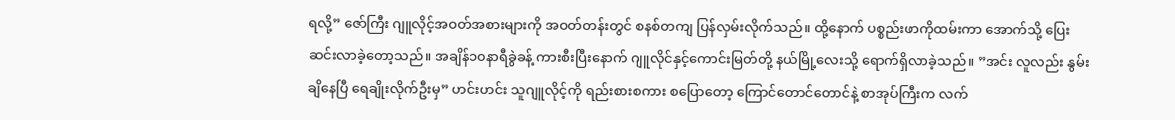ရလို့” ဇော်ကြီး ဂျူလိုင့်အဝတ်အစားများကို အဝတ်တန်းတွင် စနစ်တကျ ပြန်လှမ်းလိုက်သည်။ ထို့နောက် ပစ္စည်းဖာကိုထမ်းကာ အောက်သို့ ပြေးဆင်းလာခဲ့တော့သည်။ အချိန်၁၀နာရီခွဲခန့် ကားစီးပြီးနောက် ဂျူလိုင်နှင့်ကောင်းမြတ်တို့ နယ်မြို့လေးသို့ ရောက်ရှိလာခဲ့သည်။ ”အင်း လူလည်း နွမ်းချိနေပြီ ရေချိုးလိုက်ဦးမှ” ဟင်းဟင်း သူဂျူလိုင့်ကို ရည်းစားစကား စပြောတော့ ကြောင်တောင်တောင်နဲ့ စာအုပ်ကြီးက လက်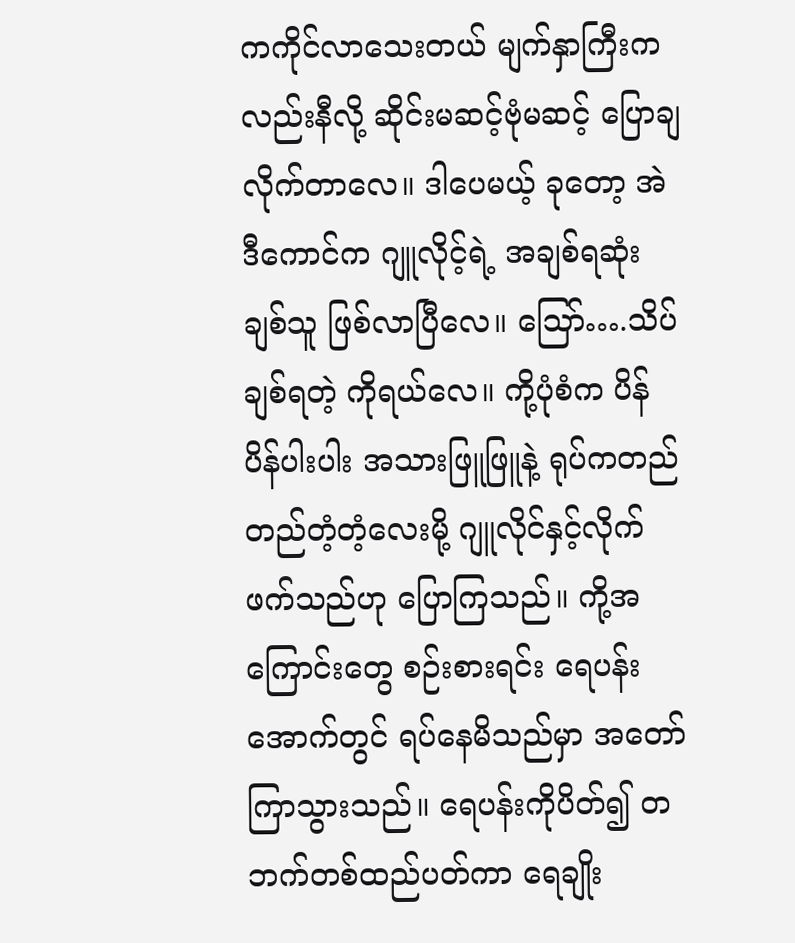ကကိုင်လာသေးတယ် မျက်နှာကြီးကလည်းနီလို့ ဆိုင်းမဆင့်ဗုံမဆင့် ပြောချလိုက်တာလေ။ ဒါပေမယ့် ခုတော့ အဲဒီကောင်က ဂျူလိုင့်ရဲ့ အချစ်ရဆုံးချစ်သူ ဖြစ်လာပြီလေ။ သြော်….သိပ်ချစ်ရတဲ့ ကိုရယ်လေ။ ကို့ပုံစံက ပိန်ပိန်ပါးပါး အသားဖြူဖြူနဲ့ ရုပ်ကတည်တည်တံ့တံ့လေးမို့ ဂျူလိုင်နှင့်လိုက်ဖက်သည်ဟု ပြောကြသည်။ ကို့အကြောင်းတွေ စဉ်းစားရင်း ရေပန်းအောက်တွင် ရပ်နေမိသည်မှာ အတော်ကြာသွားသည်။ ရေပန်းကိုပိတ်၍ တဘက်တစ်ထည်ပတ်ကာ ရေချိုး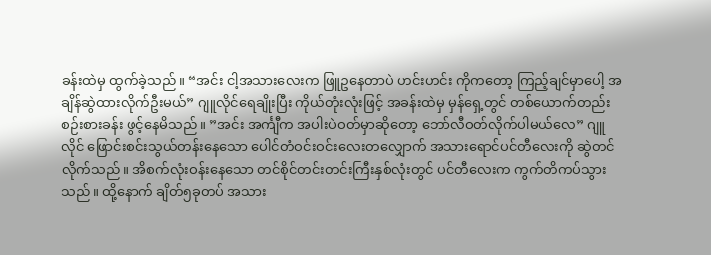ခန်းထဲမှ ထွက်ခဲ့သည်။ “အင်း ငါ့အသားလေးက ဖြူဥနေတာပဲ ဟင်းဟင်း ကိုကတော့ ကြည့်ချင်မှာပေါ့ အချိန်ဆွဲထားလိုက်ဦးမယ်” ဂျူလိုင်ရေချိုးပြီး ကိုယ်တုံးလုံးဖြင့် အခန်းထဲမှ မှန်ရှေ့တွင် တစ်ယောက်တည်း စဉ်းစားခန်း ဖွင့်နေမိသည်။ ”အင်း အင်္ကျီက အပါးပဲဝတ်မှာဆိုတော့ ဘော်လီဝတ်လိုက်ပါမယ်လေ” ဂျူလိုင် ဖြောင်းစင်းသွယ်တန်းနေသော ပေါင်တံဝင်းဝင်းလေးတလျှောက် အသားရောင်ပင်တီလေးကို ဆွဲတင်လိုက်သည်။ အိစက်လုံးဝန်းနေသော တင်စိုင်တင်းတင်းကြီးနှစ်လုံးတွင် ပင်တီလေးက ကွက်တိကပ်သွားသည်။ ထို့နောက် ချိတ်၅ခုတပ် အသား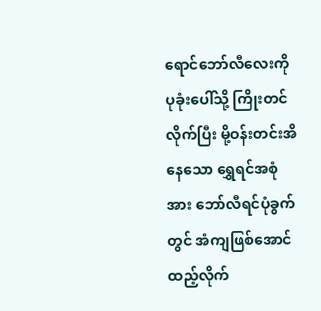ရောင်ဘော်လီလေးကို ပုခုံးပေါ်သို့ ကြိုးတင်လိုက်ပြီး မို့ဝန်းတင်းအိနေသော ရွှေရင်အစုံအား ဘော်လီရင်ပုံခွက်တွင် အံကျဖြစ်အောင် ထည့်လိုက်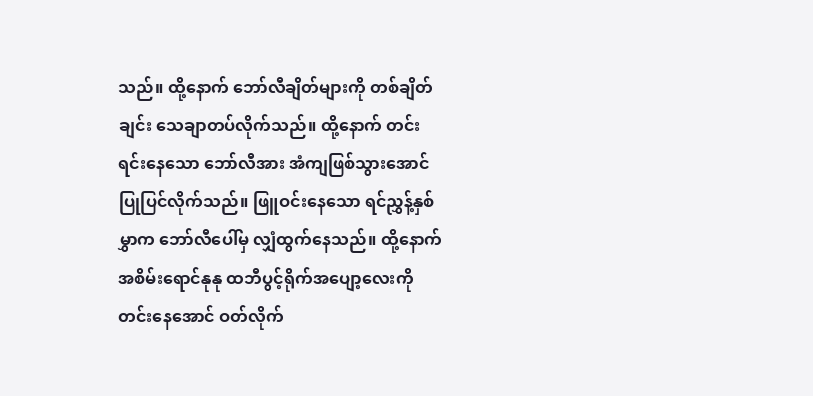သည်။ ထို့နောက် ဘော်လီချိတ်များကို တစ်ချိတ်ချင်း သေချာတပ်လိုက်သည်။ ထို့နောက် တင်းရင်းနေသော ဘော်လီအား အံကျဖြစ်သွားအောင် ပြုပြင်လိုက်သည်။ ဖြူဝင်းနေသော ရင်ညွှန့်နှစ်မွှာက ဘော်လီပေါ်မှ လျှံထွက်နေသည်။ ထို့နောက် အစိမ်းရောင်နုနု ထဘီပွင့်ရိုက်အပျော့လေးကို တင်းနေအောင် ဝတ်လိုက်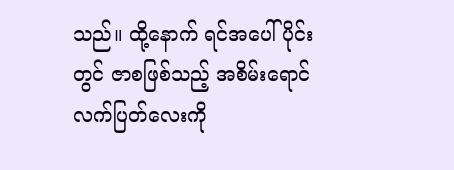သည်။ ထို့နောက် ရင်အပေါ်ပိုင်းတွင် ဇာစဖြစ်သည့် အစိမ်းရောင် လက်ပြတ်လေးကို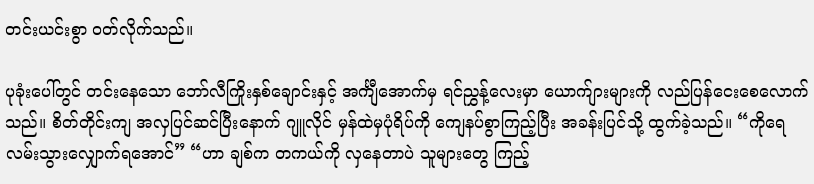တင်းယင်းစွာ ဝတ်လိုက်သည်။

ပုခုံးပေါ်တွင် တင်းနေသော ဘော်လီကြိုးနှစ်ချောင်းနှင့် အင်္ကျီအောက်မှ ရင်ညွှန့်လေးမှာ ယောက်ျားများကို လည်ပြန်ငေးစေလောက်သည်။ စိတ်တိုင်းကျ အလှပြင်ဆင်ပြီးနောက် ဂျူလိုင် မှန်ထဲမှပုံရိပ်ကို ကျေနပ်စွာကြည့်ပြီး အခန်းပြင်သို့ ထွက်ခဲ့သည်။ “ကိုရေ လမ်းသွားလျှောက်ရအောင်” “ဟာ ချစ်က တကယ်ကို လှနေတာပဲ သူများတွေ ကြည့်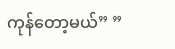ကုန်တော့မယ်” ”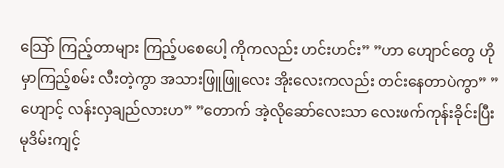သြော် ကြည့်တာများ ကြည့်ပစေပေါ့ ကိုကလည်း ဟင်းဟင်း” ”ဟာ ဟျောင်တွေ ဟိုမှာကြည့်စမ်း လီးတဲ့ကွာ အသားဖြူဖြူလေး အိုးလေးကလည်း တင်းနေတာပဲကွာ” ”ဟျောင့် လန်းလှချည်လားဟ” ”တောက် အဲ့လိုဆော်လေးသာ လေးဖက်ကုန်းခိုင်းပြီး မုဒိမ်းကျင့်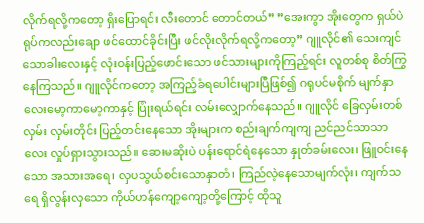လိုက်ရလို့ကတော့ ရှိးပြောရင်း လီးတောင် တောင်တယ်” ”အေးကွာ အိုးတွေက ရှယ်ပဲ ရုပ်ကလည်းချော ဖင်ထောင်ခိုင်းပြီး ဖင်လိုးလိုက်ရလို့ကတော့” ဂျူလိုင်၏ သေးကျင်သောခါးလေးနှင့် လုံးဝန်းပြည့်ဖောင်းသော ဖင်သားများကိုကြည့်ရင်း လူတစ်စု စိတ်ကြွနေကြသည်။ ဂျူလိုင်ကတော့ အကြည့်ခံရပေါင်းများပြီဖြစ်၍ ဂရုပင်မစိုက် မျက်နှာလေးမော့ကာမော့ကာနှင့် ပြုံးရယ်ရင်း လမ်းလျှောက်နေသည်။ ဂျူလိုင် ခြေလှမ်းတစ်လှမ်း လှမ်းတိုင်း ပြည့်တင်းနေသော အိုးများက စည်းချက်ကျကျ ညင်ညင်သာသာလေး လှုပ်ရှားသွားသည်။ ဆေးမဆိုးပဲ ပန်းရောင်ရဲနေသော နှုတ်ခမ်းလေး၊ ဖြူဝင်းနေသော အသားအရေ၊ လှပသွယ်စင်းသောနှာတံ၊ ကြည်လဲ့နေသောမျက်လုံး၊ ကျက်သရေ ရှိလွန်းလှသော ကိုယ်ဟန်ကျော့ကျော့တို့ကြောင့် ထိုသူ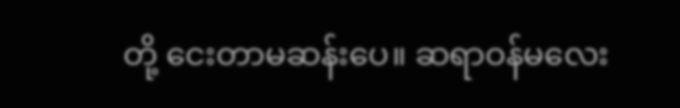တို့ ငေးတာမဆန်းပေ။ ဆရာဝန်မလေး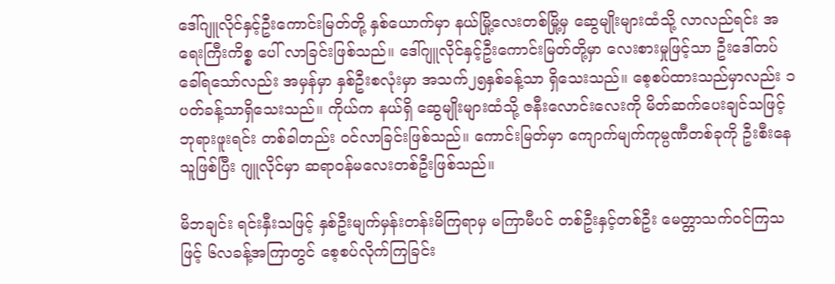ဒေါ်ဂျူလိုင်နှင့်ဦးကောင်းမြတ်တို့ နှစ်ယောက်မှာ နယ်မြို့လေးတစ်မြို့မှ ဆွေမျိုးများထံသို့ လာလည်ရင်း အရေးကြီးကိစ္စ ပေါ် လာခြင်းဖြစ်သည်။ ဒေါ်ဂျူလိုင်နှင့်ဦးကောင်းမြတ်တို့မှာ လေးစားမှုဖြင့်သာ ဦးဒေါ်တပ်ခေါ်ရသော်လည်း အမှန်မှာ နှစ်ဦးစလုံးမှာ အသက်၂၅နှစ်ခန့်သာ ရှိသေးသည်။ စေ့စပ်ထားသည်မှာလည်း ၁ပတ်ခန့်သာရှိသေးသည်။ ကိုယ်က နယ်ရှိ ဆွေမျိုးများထံသို့ ဇနီးလောင်းလေးကို မိတ်ဆက်ပေးချင်သဖြင့် ဘုရားဖူးရင်း တစ်ခါတည်း ဝင်လာခြင်းဖြစ်သည်။ ကောင်းမြတ်မှာ ကျောက်မျက်ကုမ္ပဏီတစ်ခုကို ဦးစီးနေသူဖြစ်ပြီး ဂျူလိုင်မှာ ဆရာဝန်မလေးတစ်ဦးဖြစ်သည်။

မိဘချင်း ရင်းနှီးသဖြင့် နှစ်ဦးမျက်မှန်းတန်းမိကြရာမှ မကြာမီပင် တစ်ဦးနှင့်တစ်ဦး မေတ္တာသက်ဝင်ကြသဖြင့် ၆လခန့်အကြာတွင် စေ့စပ်လိုက်ကြခြင်း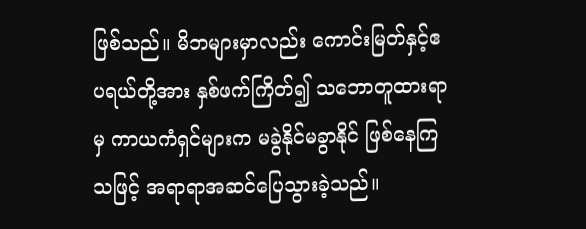ဖြစ်သည်။ မိဘများမှာလည်း ကောင်းမြတ်နှင့်ဧပရယ်တို့အား နှစ်ဖက်ကြိတ်၍ သဘောတူထားရာမှ ကာယကံရှင်များက မခွဲနိုင်မခွာနိုင် ဖြစ်နေကြသဖြင့် အရာရာအဆင်ပြေသွားခဲ့သည်။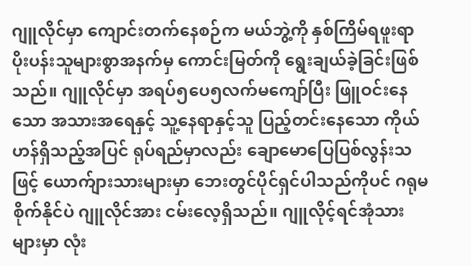ဂျူလိုင်မှာ ကျောင်းတက်နေစဉ်က မယ်ဘွဲ့ကို နှစ်ကြိမ်ရဖူးရာ ပိုးပန်းသူများစွာအနက်မှ ကောင်းမြတ်ကို ရွေးချယ်ခဲ့ခြင်းဖြစ်သည်။ ဂျူလိုင်မှာ အရပ်၅ပေ၅လက်မကျော်ပြီး ဖြူဝင်းနေသော အသားအရေနှင့် သူ့နေရာနှင့်သူ ပြည့်တင်းနေသော ကိုယ်ဟန်ရှိသည့်အပြင် ရုပ်ရည်မှာလည်း ချောမောပြေပြစ်လွန်းသဖြင့် ယောက်ျားသားများမှာ ဘေးတွင်ပိုင်ရှင်ပါသည်ကိုပင် ဂရုမစိုက်နိုင်ပဲ ဂျူလိုင်အား ငမ်းလေ့ရှိသည်။ ဂျူလိုင့်ရင်အုံသားများမှာ လုံး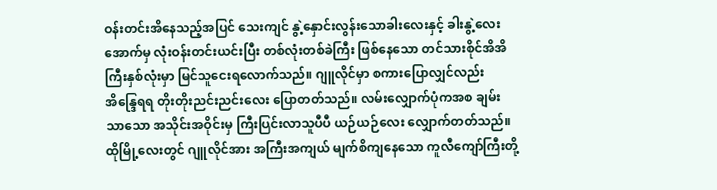ဝန်းတင်းအိနေသည့်အပြင် သေးကျင် နွဲ့နှောင်းလွန်းသောခါးလေးနှင့် ခါးနွဲ့လေးအောက်မှ လုံးဝန်းတင်းယင်းပြီး တစ်လုံးတစ်ခဲကြီး ဖြစ်နေသော တင်သားစိုင်အိအိကြီးနှစ်လုံးမှာ မြင်သူငေးရလောက်သည်။ ဂျူလိုင်မှာ စကားပြောလျှင်လည်း အိန္ဒြေရရ တိုးတိုးညင်းညင်းလေး ပြောတတ်သည်။ လမ်းလျှောက်ပုံကအစ ချမ်းသာသော အသိုင်းအဝိုင်းမှ ကြီးပြင်းလာသူပီပီ ယဉ်ယဉ်လေး လျှောက်တတ်သည်။ ထိုမြို့လေးတွင် ဂျူလိုင်အား အကြီးအကျယ် မျက်စိကျနေသော ကူလီကျော်ကြီးတို့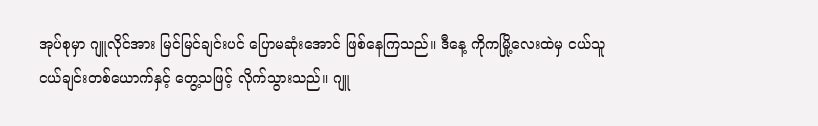အုပ်စုမှာ ဂျူလိုင်အား မြင်မြင်ချင်းပင် ပြောမဆုံးအောင် ဖြစ်နေကြသည်။ ဒီနေ့ ကိုကမြို့လေးထဲမှ ငယ်သူငယ်ချင်းတစ်ယောက်နှင့် တွေ့သဖြင့် လိုက်သွားသည်။ ဂျူ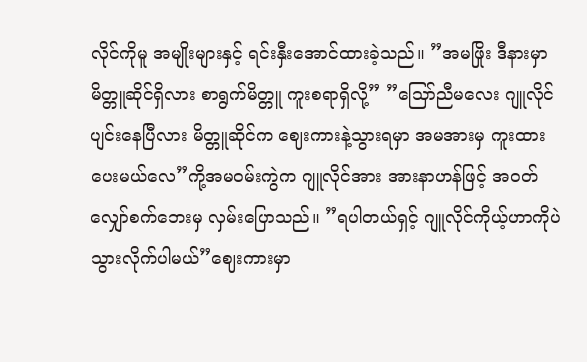လိုင်ကိုမူ အမျိုးများနှင့် ရင်းနှီးအောင်ထားခဲ့သည်။ ”အမဖြိုး ဒီနားမှာ မိတ္တူဆိုင်ရှိလား စာရွက်မိတ္တူ ကူးစရာရှိလို့” ”သြော်ညီမလေး ဂျူလိုင် ပျင်းနေပြီလား မိတ္တူဆိုင်က ဈေးကားနဲ့သွားရမှာ အမအားမှ ကူးထားပေးမယ်လေ”ကို့အမဝမ်းကွဲက ဂျူလိုင်အား အားနာဟန်ဖြင့် အဝတ်လျှော်စက်ဘေးမှ လှမ်းပြောသည်။ ”ရပါတယ်ရှင့် ဂျူလိုင်ကိုယ့်ဟာကိုပဲ သွားလိုက်ပါမယ်”ဈေးကားမှာ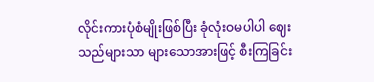လိုင်းကားပုံစံမျိုးဖြစ်ပြီး ခုံလုံးဝမပါပါ ဈေးသည်များသာ များသောအားဖြင့် စီးကြခြင်း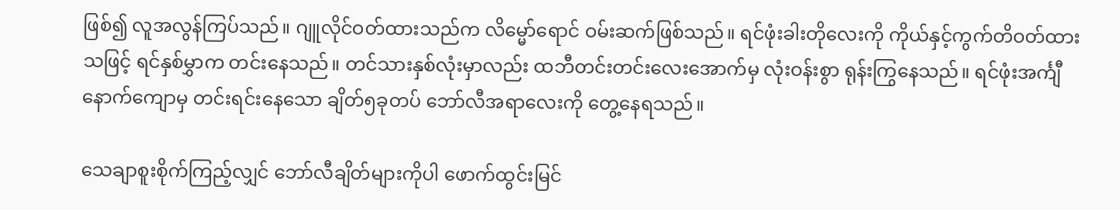ဖြစ်၍ လူအလွန်ကြပ်သည်။ ဂျူလိုင်ဝတ်ထားသည်က လိမ္မော်ရောင် ဝမ်းဆက်ဖြစ်သည်။ ရင်ဖုံးခါးတိုလေးကို ကိုယ်နှင့်ကွက်တိဝတ်ထားသဖြင့် ရင်နှစ်မွှာက တင်းနေသည်။ တင်သားနှစ်လုံးမှာလည်း ထဘီတင်းတင်းလေးအောက်မှ လုံးဝန်းစွာ ရုန်းကြွနေသည်။ ရင်ဖုံးအင်္ကျီနောက်ကျောမှ တင်းရင်းနေသော ချိတ်၅ခုတပ် ဘော်လီအရာလေးကို တွေ့နေရသည်။

သေချာစူးစိုက်ကြည့်လျှင် ဘော်လီချိတ်များကိုပါ ဖောက်ထွင်းမြင်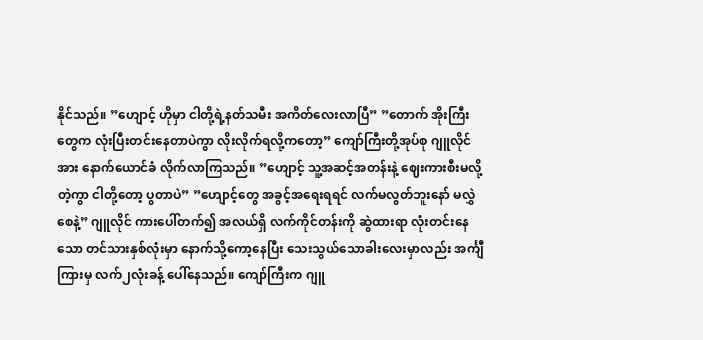နိုင်သည်။ ”ဟျောင့် ဟိုမှာ ငါတို့ရဲ့နတ်သမီး အကိတ်လေးလာပြီ” ”တောက် အိုးကြီးတွေက လုံးပြီးတင်းနေတာပဲကွာ လိုးလိုက်ရလို့ကတော့” ကျော်ကြီးတို့အုပ်စု ဂျူလိုင်အား နောက်ယောင်ခံ လိုက်လာကြသည်။ ”ဟျောင့် သူ့အဆင့်အတန်းနဲ့ ဈေးကားစီးမလို့တဲ့ကွာ ငါတို့တော့ ပွတာပဲ” ”ဟျောင့်တွေ အခွင့်အရေးရရင် လက်မလွတ်ဘူးနော် မလွှဲစေနဲ့” ဂျူလိုင် ကားပေါ်တက်၍ အလယ်ရှိ လက်ကိုင်တန်းကို ဆွဲထားရာ လုံးတင်းနေသော တင်သားနှစ်လုံးမှာ နောက်သို့ကော့နေပြီး သေးသွယ်သောခါးလေးမှာလည်း အင်္ကျီကြားမှ လက်၂လုံးခန့် ပေါ်နေသည်။ ကျော်ကြီးက ဂျူ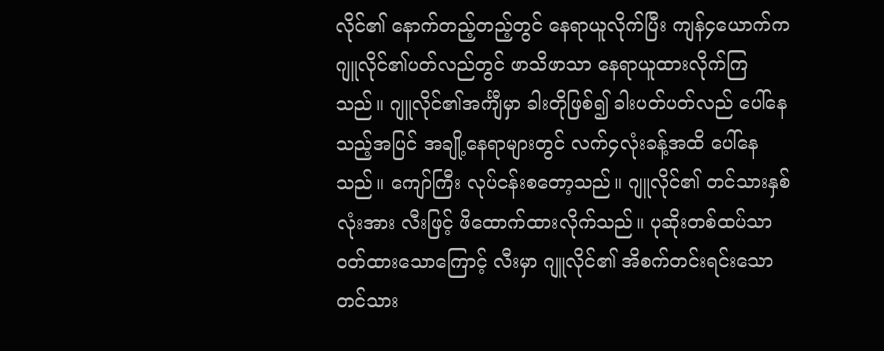လိုင်၏ နောက်တည့်တည့်တွင် နေရာယူလိုက်ပြီး ကျန်၄ယောက်က ဂျူလိုင်၏ပတ်လည်တွင် ဖာသိဖာသာ နေရာယူထားလိုက်ကြသည်။ ဂျူလိုင်၏အင်္ကျီမှာ ခါးတိုဖြစ်၍ ခါးပတ်ပတ်လည် ပေါ်နေသည့်အပြင် အချို့နေရာများတွင် လက်၄လုံးခန့်အထိ ပေါ်နေသည်။ ကျော်ကြီး လုပ်ငန်းစတော့သည်။ ဂျူလိုင်၏ တင်သားနှစ်လုံးအား လီးဖြင့် ဖိထောက်ထားလိုက်သည်။ ပုဆိုးတစ်ထပ်သာ ဝတ်ထားသောကြောင့် လီးမှာ ဂျူလိုင်၏ အိစက်တင်းရင်းသော တင်သား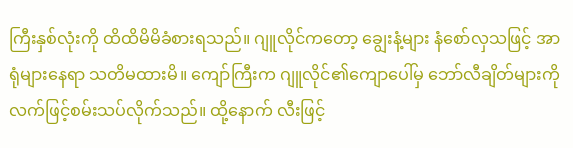ကြီးနှစ်လုံးကို ထိထိမိမိခံစားရသည်။ ဂျူလိုင်ကတော့ ချွေးနံ့များ နံစော်လှသဖြင့် အာရုံများနေရာ သတိမထားမိ။ ကျော်ကြီးက ဂျူလိုင်၏ကျောပေါ်မှ ဘော်လီချိတ်များကို လက်ဖြင့်စမ်းသပ်လိုက်သည်။ ထို့နောက် လီးဖြင့်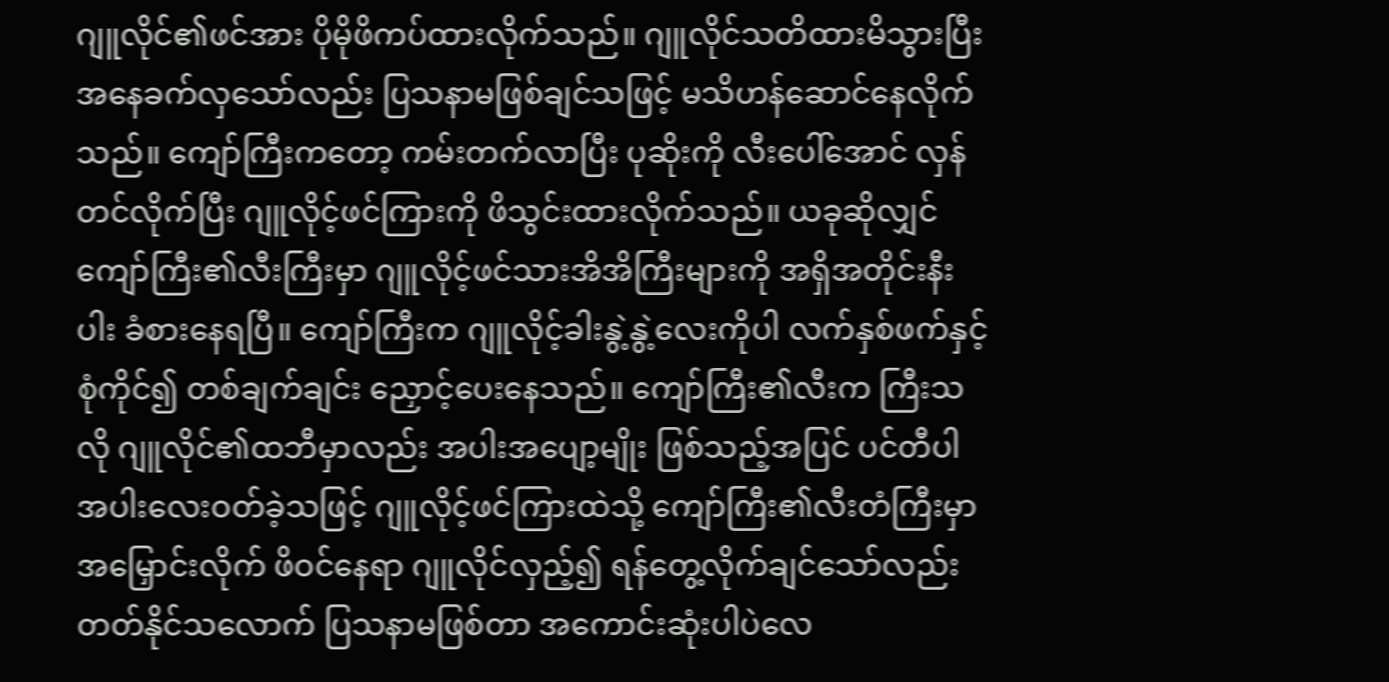ဂျူလိုင်၏ဖင်အား ပိုမိုဖိကပ်ထားလိုက်သည်။ ဂျူလိုင်သတိထားမိသွားပြီး အနေခက်လှသော်လည်း ပြသနာမဖြစ်ချင်သဖြင့် မသိဟန်ဆောင်နေလိုက်သည်။ ကျော်ကြီးကတော့ ကမ်းတက်လာပြီး ပုဆိုးကို လီးပေါ်အောင် လှန်တင်လိုက်ပြီး ဂျူလိုင့်ဖင်ကြားကို ဖိသွင်းထားလိုက်သည်။ ယခုဆိုလျှင် ကျော်ကြီး၏လီးကြီးမှာ ဂျူလိုင့်ဖင်သားအိအိကြီးများကို အရှိအတိုင်းနီးပါး ခံစားနေရပြီ။ ကျော်ကြီးက ဂျူလိုင့်ခါးနွဲ့နွဲ့လေးကိုပါ လက်နှစ်ဖက်နှင့်စုံကိုင်၍ တစ်ချက်ချင်း ညှောင့်ပေးနေသည်။ ကျော်ကြီး၏လီးက ကြီးသလို ဂျူလိုင်၏ထဘီမှာလည်း အပါးအပျော့မျိုး ဖြစ်သည့်အပြင် ပင်တီပါ အပါးလေးဝတ်ခဲ့သဖြင့် ဂျူလိုင့်ဖင်ကြားထဲသို့ ကျော်ကြီး၏လီးတံကြီးမှာ အမြှောင်းလိုက် ဖိဝင်နေရာ ဂျူလိုင်လှည့်၍ ရန်တွေ့လိုက်ချင်သော်လည်း တတ်နိုင်သလောက် ပြသနာမဖြစ်တာ အကောင်းဆုံးပါပဲလေ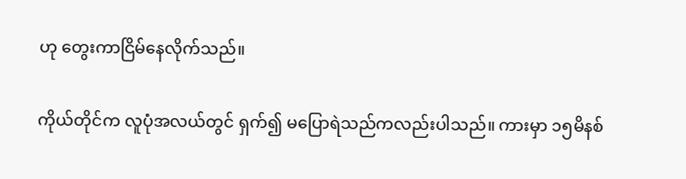ဟု တွေးကာငြိမ်နေလိုက်သည်။

ကိုယ်တိုင်က လူပုံအလယ်တွင် ရှက်၍ မပြောရဲသည်ကလည်းပါသည်။ ကားမှာ ၁၅မိနစ်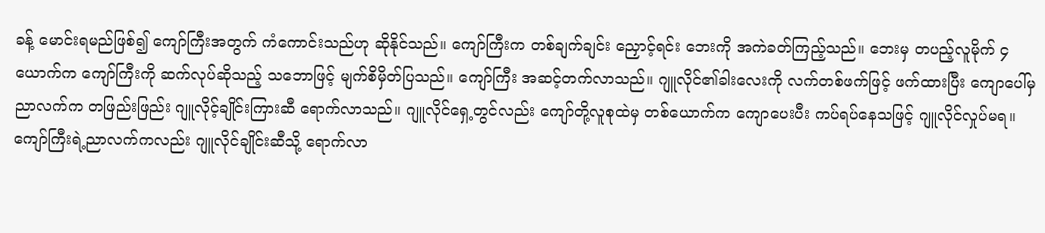ခန့် မောင်းရမည်ဖြစ်၍ ကျော်ကြီးအတွက် ကံကောင်းသည်ဟု ဆိုနိုင်သည်။ ကျော်ကြီးက တစ်ချက်ချင်း ညှောင့်ရင်း ဘေးကို အကဲခတ်ကြည့်သည်။ ဘေးမှ တပည့်လူမိုက် ၄ယောက်က ကျော်ကြီးကို ဆက်လုပ်ဆိုသည့် သဘောဖြင့် မျက်စိမှိတ်ပြသည်။ ကျော်ကြီး အဆင့်တက်လာသည်။ ဂျူလိုင်၏ခါးလေးကို လက်တစ်ဖက်ဖြင့် ဖက်ထားပြီး ကျောပေါ်မှ ညာလက်က တဖြည်းဖြည်း ဂျူလိုင့်ချိုင်းကြားဆီ ရောက်လာသည်။ ဂျူလိုင်ရှေ့တွင်လည်း ကျော်တို့လူစုထဲမှ တစ်ယောက်က ကျောပေးပီး ကပ်ရပ်နေသဖြင့် ဂျူလိုင်လှုပ်မရ။ ကျော်ကြီးရဲ့ညာလက်ကလည်း ဂျူလိုင်ချိုင်းဆီသို့ ရောက်လာ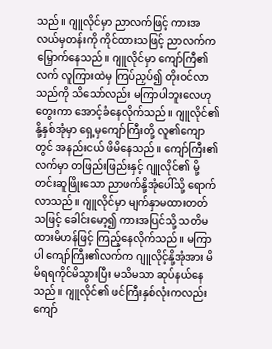သည်။ ဂျူလိုင်မှာ ညာလက်ဖြင့် ကားအလယ်မှတန်းကို ကိုင်ထားသဖြင့် ညာလက်က မြှောက်နေသည်။ ဂျူလိုင်မှာ ကျော်ကြီ၏လက် လူကြားထဲမှ ကြပ်ညှပ်၍ တိုးဝင်လာသည်ကို သိသော်လည်း မကြာပါဘူးလေဟု တွေးကာ အောင့်ခံနေလိုက်သည်။ ဂျူလိုင်၏နို့နှစ်အုံမှာ ရှေ့မှကျော်ကြီးတို့ လူ၏ကျောတွင် အနည်းငယ် ဖိမိနေသည်။ ကျော်ကြီး၏လက်မှာ တဖြည်းဖြည်းနှင့် ဂျူလိုင်၏ မို့တင်းဆူဖြိုးသော ညာဖက်နို့အုံပေါ်သို့ ရောက်လာသည်။ ဂျူလိုင်မှာ မျက်နှာမထားတတ်သဖြင့် ခေါင်းမော့၍ ကားအပြင်သို့ သတိမထားမိဟန်ဖြင့် ကြည့်နေလိုက်သည်။ မကြာပါ ကျော်ကြီး၏လက်က ဂျူလိုင့်နို့အုံအား မိမိရရကိုင်မိသွားပြီး မသိမသာ ဆုပ်နယ်နေသည်။ ဂျူလိုင်၏ ဖင်ကြီးနှစ်လုံးကလည်း ကျော်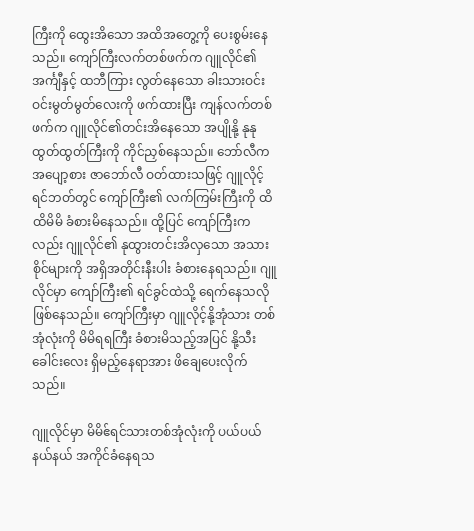ကြီးကို ထွေးအိသော အထိအတွေ့ကို ပေးစွမ်းနေသည်။ ကျော်ကြီးလက်တစ်ဖက်က ဂျူလိုင်၏အင်္ကျီနှင့် ထဘီကြား လွတ်နေသော ခါးသားဝင်းဝင်းမွတ်မွတ်လေးကို ဖက်ထားပြီး ကျန်လက်တစ်ဖက်က ဂျူလိုင်၏တင်းအိနေသော အပျိုနို့ နုနုထွတ်ထွတ်ကြီးကို ကိုင်ညှစ်နေသည်။ ဘော်လီက အပျော့စား ဇာဘော်လီ ဝတ်ထားသဖြင့် ဂျူလိုင့်ရင်ဘတ်တွင် ကျော်ကြီး၏ လက်ကြမ်းကြီးကို ထိထိမိမိ ခံစားမိနေသည်။ ထို့ပြင် ကျော်ကြီးကလည်း ဂျူလိုင်၏ နုထွားတင်းအိလှသော အသားစိုင်များကို အရှိအတိုင်းနီးပါး ခံစားနေရသည်။ ဂျူလိုင်မှာ ကျော်ကြီး၏ ရင်ခွင်ထဲသို့ ရေက်နေသလို ဖြစ်နေသည်။ ကျော်ကြီးမှာ ဂျူလိုင့်နို့အုံသား တစ်အုံလုံးကို မိမိရရကြီး ခံစားမိသည့်အပြင် နို့သီးခေါင်းလေး ရှိမည့်နေရာအား ဖိချေပေးလိုက်သည်။

ဂျူလိုင်မှာ မိမိဧ်ရင်သားတစ်အုံလုံးကို ပယ်ပယ်နယ်နယ် အကိုင်ခံနေရသ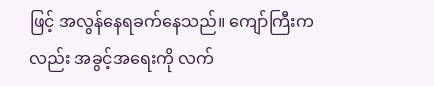ဖြင့် အလွန်နေရခက်နေသည်။ ကျော်ကြီးကလည်း အခွင့်အရေးကို လက်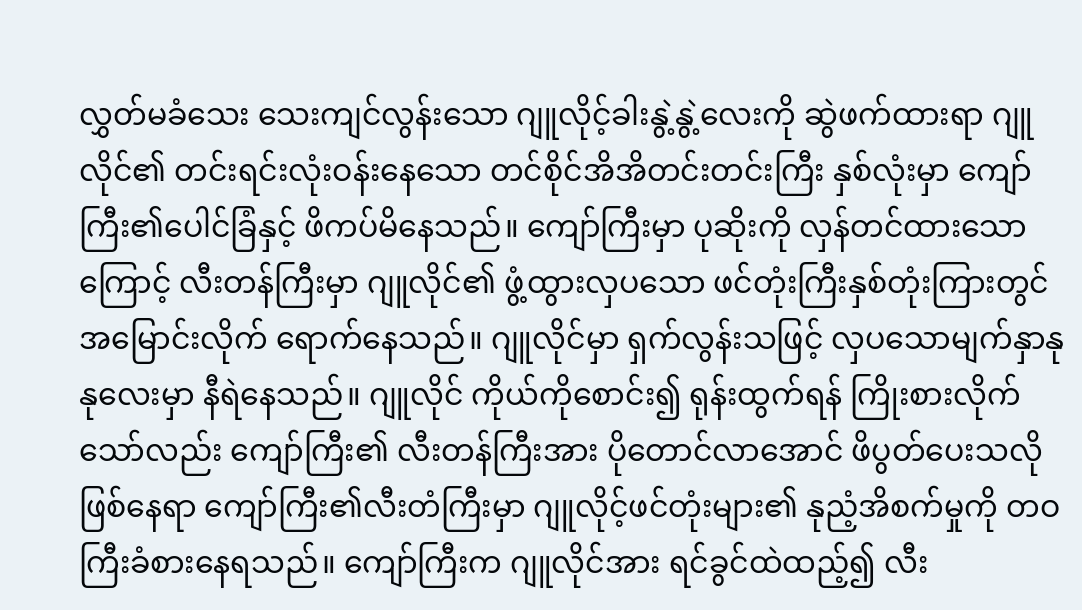လွှတ်မခံသေး သေးကျင်လွန်းသော ဂျူလိုင့်ခါးနွဲ့နွဲ့လေးကို ဆွဲဖက်ထားရာ ဂျူလိုင်၏ တင်းရင်းလုံးဝန်းနေသော တင်စိုင်အိအိတင်းတင်းကြီး နှစ်လုံးမှာ ကျော်ကြီး၏ပေါင်ခြံနှင့် ဖိကပ်မိနေသည်။ ကျော်ကြီးမှာ ပုဆိုးကို လှန်တင်ထားသောကြောင့် လီးတန်ကြီးမှာ ဂျူလိုင်၏ ဖွံ့ထွားလှပသော ဖင်တုံးကြီးနှစ်တုံးကြားတွင် အမြောင်းလိုက် ရောက်နေသည်။ ဂျူလိုင်မှာ ရှက်လွန်းသဖြင့် လှပသောမျက်နှာနုနုလေးမှာ နီရဲနေသည်။ ဂျူလိုင် ကိုယ်ကိုစောင်း၍ ရုန်းထွက်ရန် ကြိုးစားလိုက်သော်လည်း ကျော်ကြီး၏ လီးတန်ကြီးအား ပိုတောင်လာအောင် ဖိပွတ်ပေးသလို ဖြစ်နေရာ ကျော်ကြီး၏လီးတံကြီးမှာ ဂျူလိုင့်ဖင်တုံးများ၏ နုညံ့အိစက်မှုကို တဝကြီးခံစားနေရသည်။ ကျော်ကြီးက ဂျူလိုင်အား ရင်ခွင်ထဲထည့်၍ လီး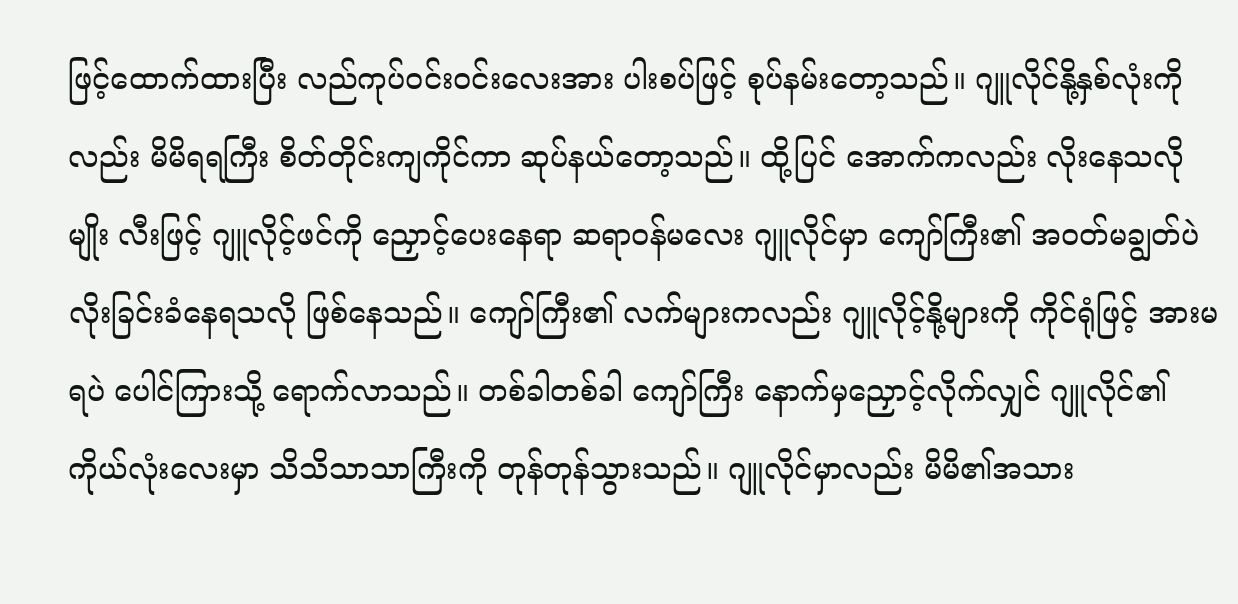ဖြင့်ထောက်ထားပြီး လည်ကုပ်ဝင်းဝင်းလေးအား ပါးစပ်ဖြင့် စုပ်နမ်းတော့သည်။ ဂျူလိုင်နို့နှစ်လုံးကိုလည်း မိမိရရကြီး စိတ်တိုင်းကျကိုင်ကာ ဆုပ်နယ်တော့သည်။ ထို့ပြင် အောက်ကလည်း လိုးနေသလိုမျိုး လီးဖြင့် ဂျူလိုင့်ဖင်ကို ညှောင့်ပေးနေရာ ဆရာဝန်မလေး ဂျူလိုင်မှာ ကျော်ကြီး၏ အဝတ်မချွတ်ပဲ လိုးခြင်းခံနေရသလို ဖြစ်နေသည်။ ကျော်ကြီး၏ လက်များကလည်း ဂျူလိုင့်နို့များကို ကိုင်ရုံဖြင့် အားမရပဲ ပေါင်ကြားသို့ ရောက်လာသည်။ တစ်ခါတစ်ခါ ကျော်ကြီး နောက်မှညှောင့်လိုက်လျှင် ဂျူလိုင်၏ကိုယ်လုံးလေးမှာ သိသိသာသာကြီးကို တုန်တုန်သွားသည်။ ဂျူလိုင်မှာလည်း မိမိ၏အသား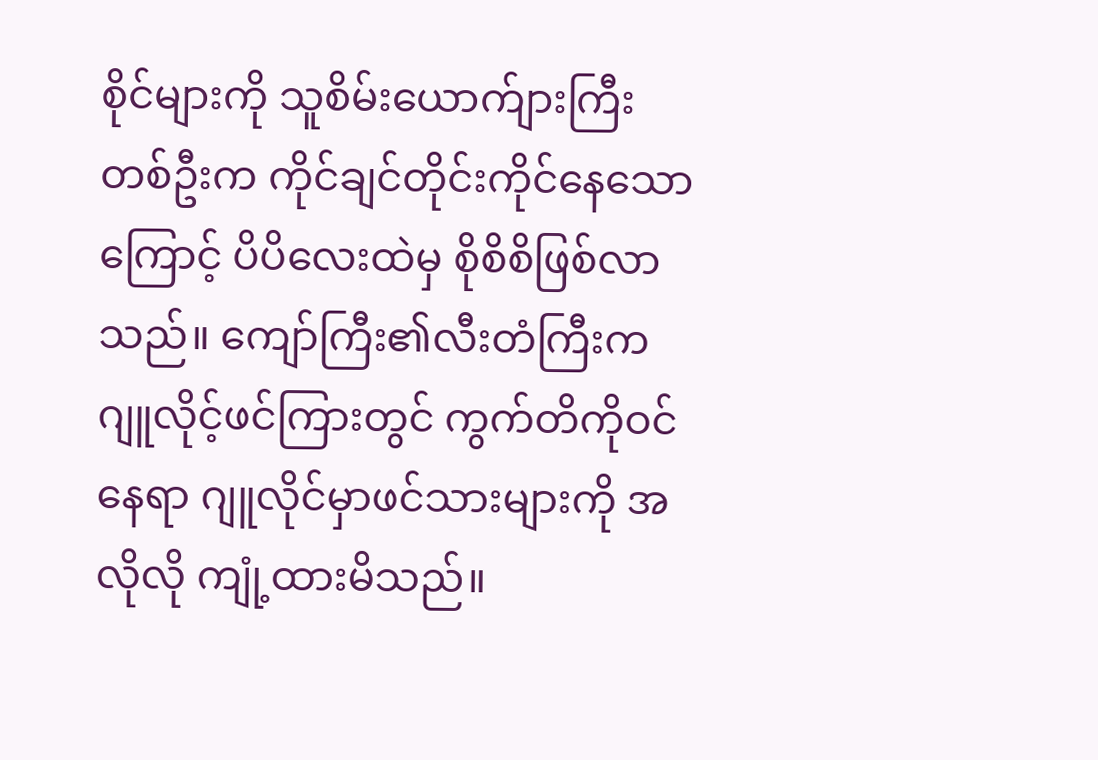စိုင်များကို သူစိမ်းယောက်ျားကြီးတစ်ဦးက ကိုင်ချင်တိုင်းကိုင်နေသောကြောင့် ပိပိလေးထဲမှ စိုစိစိဖြစ်လာသည်။ ကျော်ကြီး၏လီးတံကြီးက ဂျူလိုင့်ဖင်ကြားတွင် ကွက်တိကိုဝင်နေရာ ဂျူလိုင်မှာဖင်သားများကို အလိုလို ကျုံ့ထားမိသည်။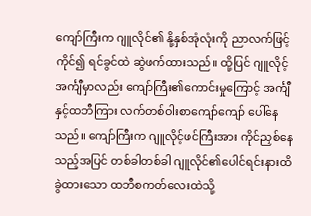ကျော်ကြီးက ဂျူလိုင်၏ နို့နှစ်အုံလုံးကို ညာလက်ဖြင့်ကိုင်၍ ရင်ခွင်ထဲ ဆွဲဖက်ထားသည်။ ထို့ပြင် ဂျူလိုင့်အင်္ကျီမှာလည်း ကျော်ကြီး၏ကောင်းမှုကြောင့် အင်္ကျီနှင့်ထဘီကြား လက်တစ်ဝါးစာကျော်ကျော် ပေါ်နေသည်။ ကျော်ကြီးက ဂျူလိုင့်ဖင်ကြီးအား ကိုင်ညှစ်နေသည့်အပြင် တစ်ခါတစ်ခါ ဂျူလိုင်၏ပေါင်ရင်းနားထိ ခွဲထားသော ထဘီစကတ်လေးထဲသို့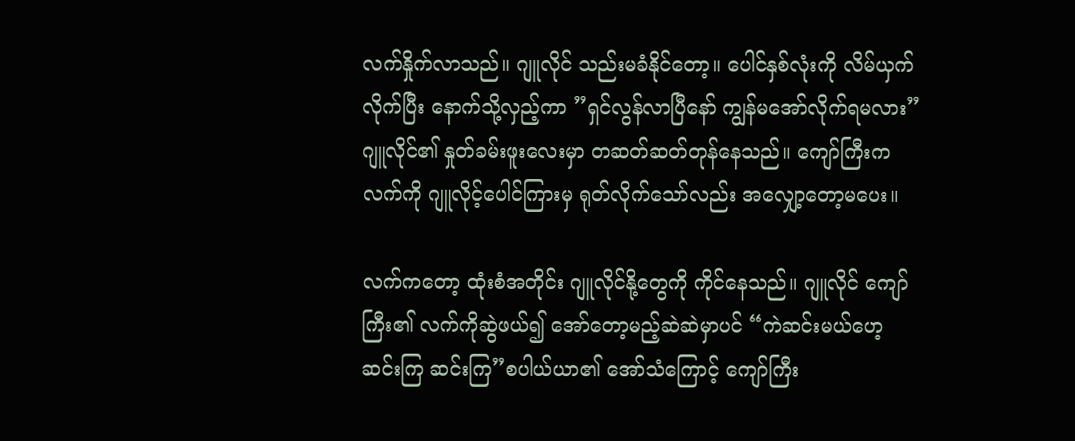လက်နှိုက်လာသည်။ ဂျူလိုင် သည်းမခံနိုင်တော့။ ပေါင်နှစ်လုံးကို လိမ်ယှက်လိုက်ပြီး နောက်သို့လှည့်ကာ ”ရှင်လွန်လာပြီနော် ကျွန်မအော်လိုက်ရမလား” ဂျူလိုင်၏ နှုတ်ခမ်းဖူးလေးမှာ တဆတ်ဆတ်တုန်နေသည်။ ကျော်ကြီးက လက်ကို ဂျူလိုင့်ပေါင်ကြားမှ ရုတ်လိုက်သော်လည်း အလျှော့တော့မပေး။

လက်ကတော့ ထုံးစံအတိုင်း ဂျူလိုင်နို့တွေကို ကိုင်နေသည်။ ဂျူလိုင် ကျော်ကြီး၏ လက်ကိုဆွဲဖယ်၍ အော်တော့မည့်ဆဲဆဲမှာပင် “ကဲဆင်းမယ်ဟေ့ ဆင်းကြ ဆင်းကြ”စပါယ်ယာ၏ အော်သံကြောင့် ကျော်ကြီး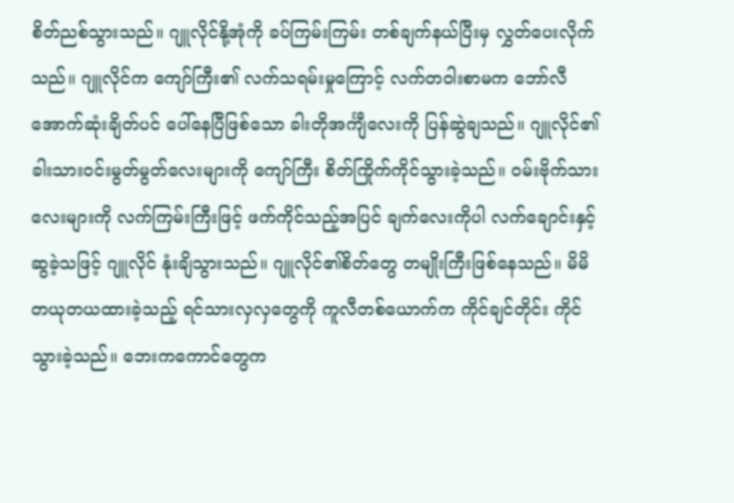စိတ်ညစ်သွားသည်။ ဂျူလိုင်နို့အုံကို ခပ်ကြမ်းကြမ်း တစ်ချက်နယ်ပြီးမှ လွှတ်ပေးလိုက်သည်။ ဂျူလိုင်က ကျော်ကြီး၏ လက်သရမ်းမှုကြောင့် လက်တဝါးစာမက ဘော်လီအောက်ဆုံးချိတ်ပင် ပေါ်နေပြီဖြစ်သော ခါးတိုအင်္ကျီလေးကို ပြန်ဆွဲချသည်။ ဂျူလိုင်၏ ခါးသားဝင်းမွတ်မွတ်လေးများကို ကျော်ကြီး စိတ်ကြိုက်ကိုင်သွားခဲ့သည်။ ဝမ်းဗိုက်သားလေးများကို လက်ကြမ်းကြီးဖြင့် ဖက်ကိုင်သည့်အပြင် ချက်လေးကိုပါ လက်ချောင်းနှင့်ဆွခဲ့သဖြင့် ဂျူလိုင် နုံးချိသွားသည်။ ဂျူလိုင်၏စိတ်တွေ တမျိုးကြီးဖြစ်နေသည်။ မိမိ တယုတယထားခဲ့သည့် ရင်သားလှလှတွေကို ကူလီတစ်ယောက်က ကိုင်ချင်တိုင်း ကိုင်သွားခဲ့သည်။ ဘေးကကောင်တွေက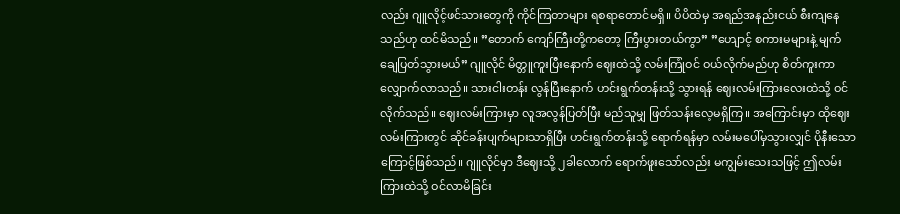လည်း ဂျူလိုင့်ဖင်သားတွေကို ကိုင်ကြတာများ ရစရာတောင်မရှိ။ ပိပိထဲမှ အရည်အနည်းငယ် စီးကျနေသည်ဟု ထင်မိသည်။ ”တောက် ကျော်ကြီးတို့ကတော့ ကြီးပွားတယ်ကွာ” ”ဟျောင့် စကားမများနဲ့ မျက်ချေပြတ်သွားမယ်” ဂျူလိုင် မိတ္တူကူးပြီးနောက် ဈေးထဲသို့ လမ်းကြုံဝင် ဝယ်လိုက်မည်ဟု စိတ်ကူးကာ လျှောက်လာသည်။ သားငါးတန်း လွန်ပြီးနောက် ဟင်းရွက်တန်းသို့ သွားရန် ဈေးလမ်းကြားလေးထဲသို့ ဝင်လိုက်သည်။ ဈေးလမ်းကြားမှာ လူအလွန်ပြတ်ပြီး မည်သူမျှ ဖြတ်သန်းလေ့မရှိကြ။ အကြောင်းမှာ ထိုဈေးလမ်းကြားတွင် ဆိုင်ခန်းပျက်များသာရှိပြီး ဟင်းရွက်တန်းသို့ ရောက်ရန်မှာ လမ်းမပေါ်မှသွားလျှင် ပိုနီးသောကြောင့်ဖြစ်သည်။ ဂျူလိုင်မှာ ဒီဈေးသို့ ၂ခါလောက် ရောက်ဖူးသော်လည်း မကျွမ်းသေးသဖြင့် ဤလမ်းကြားထဲသို့ ဝင်လာမိခြင်း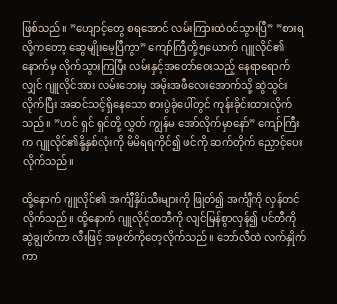ဖြစ်သည်။ ”ဟျောင့်တွေ စရအောင် လမ်းကြားထဲဝင်သွားပြီ” ”စားရလို့ကတော့ ဆွေမျိုးမေ့ပြီကွာ” ကျော်ကြီတို့၅ယောက် ဂျူလိုင်၏နောက်မှ လိုက်သွားကြပြီး လမ်းနှင့်အတော်ဝေးသည့် နေရာရောက်လျှင် ဂျူလိုင်အား လမ်းဘေးမှ အမိုးအဖီလေးအောက်သို့ ဆွဲသွင်းလိုက်ပြီး အဆင်သင့်ရှိနေသော စားပွဲခုံပေါ်တွင် ကုန်းခိုင်းထားလိုက်သည်။ ”ဟင် ရှင် ရှင်တို့ လွှတ် ကျွန်မ အော်လိုက်မှာနော်” ကျော်ကြီးက ဂျူလိုင်၏နို့နှစ်လုံးကို မိမိရရကိုင်၍ ဖင်ကို ဆက်တိုက် ညှောင့်ပေးလိုက်သည်။

ထို့နောက် ဂျူလိုင်၏ အင်္ကျီနှိပ်သီးများကို ဖြုတ်၍ အင်္ကျီကို လှန်တင်လိုက်သည်။ ထို့နောက် ဂျူလိုင့်ထဘီကို လျင်မြန်စွာလှန်၍ ပင်တီကို ဆွဲချွတ်ကာ လီးဖြင့် အဖုတ်ကိုတေ့လိုက်သည်။ ဘော်လီထဲ လက်နှိုက်ကာ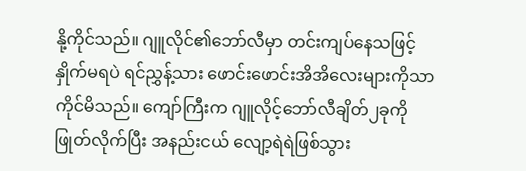နို့ကိုင်သည်။ ဂျူလိုင်၏ဘော်လီမှာ တင်းကျပ်နေသဖြင့် နှိုက်မရပဲ ရင်ညွှန့်သား ဖောင်းဖောင်းအိအိလေးများကိုသာ ကိုင်မိသည်။ ကျော်ကြီးက ဂျူလိုင့်ဘော်လီချိတ်၂ခုကို ဖြုတ်လိုက်ပြီး အနည်းငယ် လျော့ရဲရဲဖြစ်သွား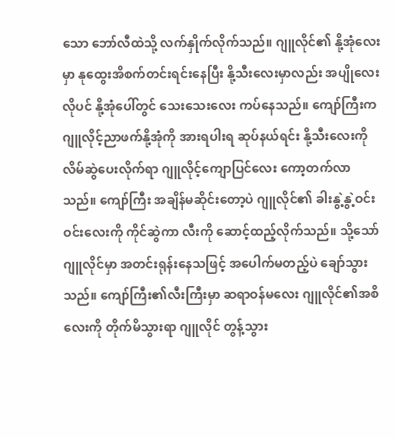သော ဘော်လီထဲသို့ လက်နှိုက်လိုက်သည်။ ဂျူလိုင်၏ နို့အုံလေးမှာ နုထွေးအိစက်တင်းရင်းနေပြီး နို့သီးလေးမှာလည်း အပျိုလေးလိုပင် နို့အုံပေါ်တွင် သေးသေးလေး ကပ်နေသည်။ ကျော်ကြီးက ဂျူလိုင့်ညာဖက်နို့အုံကို အားရပါးရ ဆုပ်နယ်ရင်း နို့သီးလေးကို လိမ်ဆွဲပေးလိုက်ရာ ဂျူလိုင့်ကျောပြင်လေး ကော့တက်လာသည်။ ကျော်ကြီး အချိန်မဆိုင်းတော့ပဲ ဂျူလိုင်၏ ခါးနွဲ့နွဲ့ဝင်းဝင်းလေးကို ကိုင်ဆွဲကာ လီးကို ဆောင့်ထည့်လိုက်သည်။ သို့သော် ဂျူလိုင်မှာ အတင်းရုန်းနေသဖြင့် အပေါက်မတည့်ပဲ ချော်သွားသည်။ ကျော်ကြီး၏လီးကြီးမှာ ဆရာဝန်မလေး ဂျူလိုင်၏အစိလေးကို တိုက်မိသွားရာ ဂျူလိုင် တွန့်သွား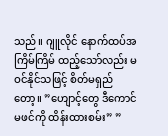သည်။ ဂျူလိုင် နောက်ထပ်အကြိမ်ကြိမ် ထည့်သော်လည်း မဝင်နိုင်သဖြင့် စိတ်မရှည်တော့။ ”ဟျောင့်တွေ ဒီကောင်မဖင်ကို ထိန်းထားစမ်း” ”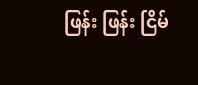ဖြန်း ဖြန်း ငြိမ်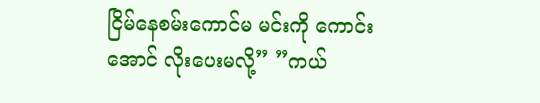ငြိမ်နေစမ်းကောင်မ မင်းကို ကောင်းအောင် လိုးပေးမလို့” ”ကယ်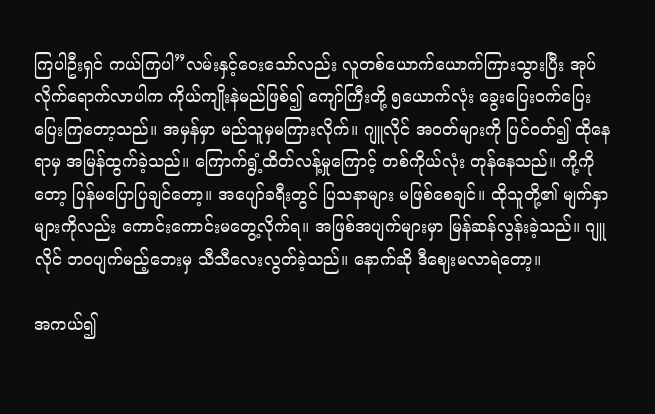ကြပါဦးရှင် ကယ်ကြပါ”လမ်းနှင့်ဝေးသော်လည်း လူတစ်ယောက်ယောက်ကြားသွားပြီး အုပ်လိုက်ရောက်လာပါက ကိုယ်ကျိုးနဲမည်ဖြစ်၍ ကျော်ကြီးတို့ ၅ယောက်လုံး ခွေးပြေးဝက်ပြေး ပြေးကြတော့သည်။ အမှန်မှာ မည်သူမှမကြားလိုက်။ ဂျူလိုင် အဝတ်များကို ပြင်ဝတ်၍ ထိုနေရာမှ အမြန်ထွက်ခဲ့သည်။ ကြောက်ရွံ့ထိတ်လန့်မှုကြောင့် တစ်ကိုယ်လုံး တုန်နေသည်။ ကို့ကိုတော့ ပြန်မပြောပြချင်တော့။ အပျော်ခရီးတွင် ပြသနာများ မဖြစ်စေချင်။ ထိုသူတို့၏ မျက်နှာများကိုလည်း ကောင်းကောင်းမတွေ့လိုက်ရ။ အဖြစ်အပျက်များမှာ မြန်ဆန်လွန်းခဲ့သည်။ ဂျူလိုင် ဘဝပျက်မည့်ဘေးမှ သီသီလေးလွတ်ခဲ့သည်။ နောက်ဆို ဒီဈေးမလာရဲတော့။

အကယ်၍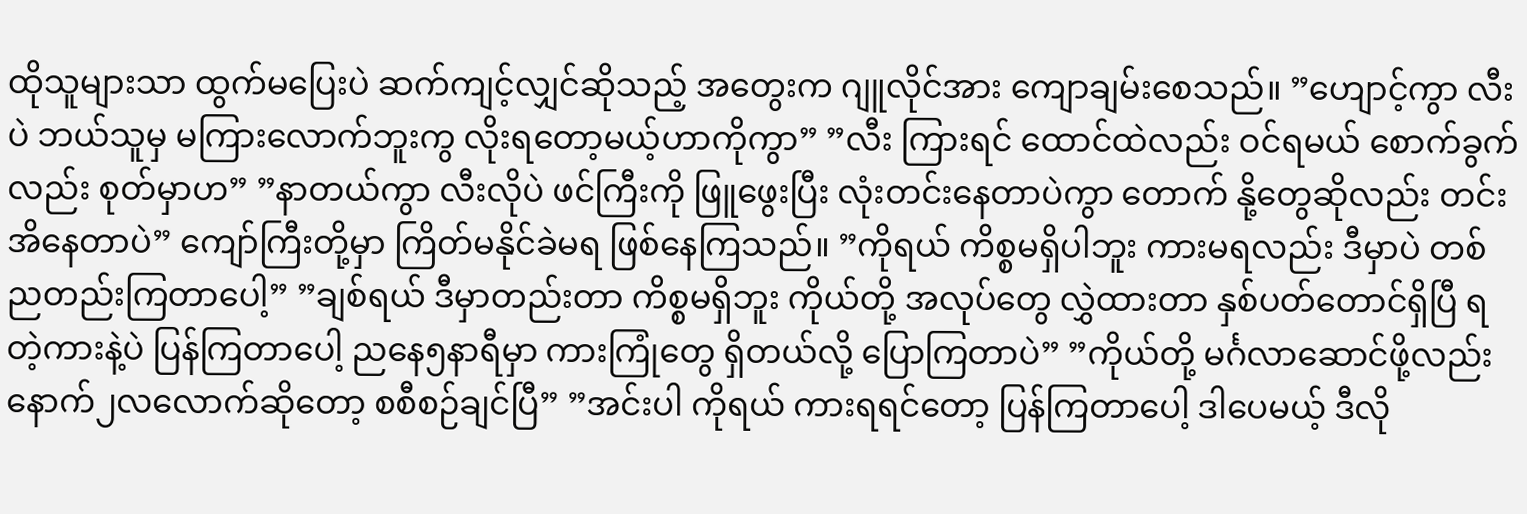ထိုသူများသာ ထွက်မပြေးပဲ ဆက်ကျင့်လျှင်ဆိုသည့် အတွေးက ဂျူလိုင်အား ကျောချမ်းစေသည်။ ”ဟျောင့်ကွာ လီးပဲ ဘယ်သူမှ မကြားလောက်ဘူးကွ လိုးရတော့မယ့်ဟာကိုကွာ” ”လီး ကြားရင် ထောင်ထဲလည်း ဝင်ရမယ် စောက်ခွက်လည်း စုတ်မှာဟ” ”နာတယ်ကွာ လီးလိုပဲ ဖင်ကြီးကို ဖြူဖွေးပြီး လုံးတင်းနေတာပဲကွာ တောက် နို့တွေဆိုလည်း တင်းအိနေတာပဲ” ကျော်ကြီးတို့မှာ ကြိတ်မနိုင်ခဲမရ ဖြစ်နေကြသည်။ ”ကိုရယ် ကိစ္စမရှိပါဘူး ကားမရလည်း ဒီမှာပဲ တစ်ညတည်းကြတာပေါ့” ”ချစ်ရယ် ဒီမှာတည်းတာ ကိစ္စမရှိဘူး ကိုယ်တို့ အလုပ်တွေ လွှဲထားတာ နှစ်ပတ်တောင်ရှိပြီ ရတဲ့ကားနဲ့ပဲ ပြန်ကြတာပေါ့ ညနေ၅နာရီမှာ ကားကြုံတွေ ရှိတယ်လို့ ပြောကြတာပဲ” ”ကိုယ်တို့ မင်္ဂလာဆောင်ဖို့လည်း နောက်၂လလောက်ဆိုတော့ စစီစဉ်ချင်ပြီ” ”အင်းပါ ကိုရယ် ကားရရင်တော့ ပြန်ကြတာပေါ့ ဒါပေမယ့် ဒီလို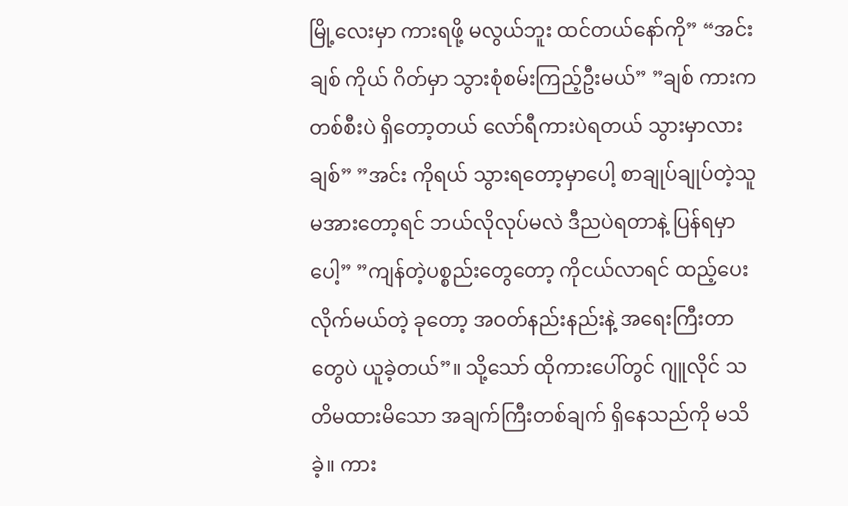မြို့လေးမှာ ကားရဖို့ မလွယ်ဘူး ထင်တယ်နော်ကို” “အင်း ချစ် ကိုယ် ဂိတ်မှာ သွားစုံစမ်းကြည့်ဦးမယ်” ”ချစ် ကားက တစ်စီးပဲ ရှိတော့တယ် လော်ရီကားပဲရတယ် သွားမှာလား ချစ်” ”အင်း ကိုရယ် သွားရတော့မှာပေါ့ စာချုပ်ချုပ်တဲ့သူ မအားတော့ရင် ဘယ်လိုလုပ်မလဲ ဒီညပဲရတာနဲ့ ပြန်ရမှာပေါ့” ”ကျန်တဲ့ပစ္စည်းတွေတော့ ကိုငယ်လာရင် ထည့်ပေးလိုက်မယ်တဲ့ ခုတော့ အဝတ်နည်းနည်းနဲ့ အရေးကြီးတာတွေပဲ ယူခဲ့တယ်”။ သို့သော် ထိုကားပေါ်တွင် ဂျူလိုင် သတိမထားမိသော အချက်ကြီးတစ်ချက် ရှိနေသည်ကို မသိခဲ့။ ကား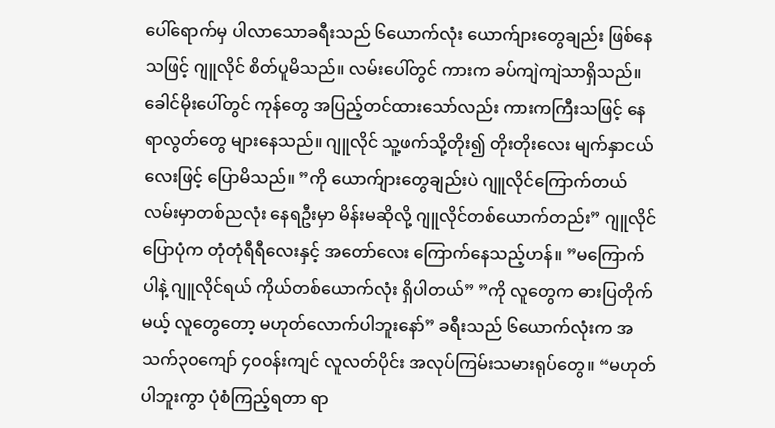ပေါ်ရောက်မှ ပါလာသောခရီးသည် ၆ယောက်လုံး ယောက်ျားတွေချည်း ဖြစ်နေသဖြင့် ဂျူလိုင် စိတ်ပူမိသည်။ လမ်းပေါ်တွင် ကားက ခပ်ကျဲကျဲသာရှိသည်။ ခေါင်မိုးပေါ်တွင် ကုန်တွေ အပြည့်တင်ထားသော်လည်း ကားကကြီးသဖြင့် နေရာလွတ်တွေ များနေသည်။ ဂျူလိုင် သူ့ဖက်သို့တိုး၍ တိုးတိုးလေး မျက်နှာငယ်လေးဖြင့် ပြောမိသည်။ ”ကို ယောက်ျားတွေချည်းပဲ ဂျူလိုင်ကြောက်တယ် လမ်းမှာတစ်ညလုံး နေရဦးမှာ မိန်းမဆိုလို့ ဂျူလိုင်တစ်ယောက်တည်း” ဂျူလိုင်ပြောပုံက တုံတုံရီရီလေးနှင့် အတော်လေး ကြောက်နေသည့်ဟန်။ ”မကြောက်ပါနဲ့ ဂျူလိုင်ရယ် ကိုယ်တစ်ယောက်လုံး ရှိပါတယ်” ”ကို လူတွေက ဓားပြတိုက်မယ့် လူတွေတော့ မဟုတ်လောက်ပါဘူးနော်” ခရီးသည် ၆ယောက်လုံးက အသက်၃၀ကျော် ၄၀၀န်းကျင် လူလတ်ပိုင်း အလုပ်ကြမ်းသမားရုပ်တွေ။ “မဟုတ်ပါဘူးကွာ ပုံစံကြည့်ရတာ ရာ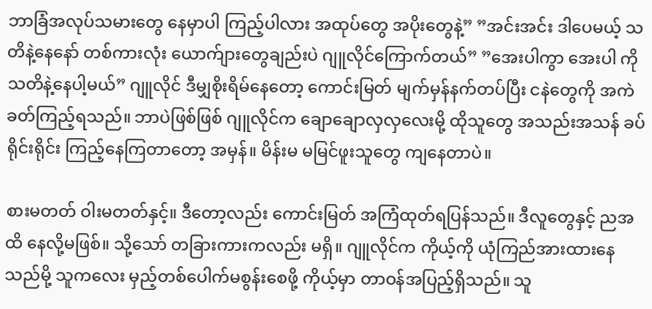ဘာခြံအလုပ်သမားတွေ နေမှာပါ ကြည့်ပါလား အထုပ်တွေ အပိုးတွေနဲ့” ”အင်းအင်း ဒါပေမယ့် သတိနဲ့နေနော် တစ်ကားလုံး ယောက်ျားတွေချည်းပဲ ဂျူလိုင်ကြောက်တယ်” ”အေးပါကွာ အေးပါ ကို သတိနဲ့နေပါ့မယ်” ဂျူလိုင် ဒီမျှစိုးရိမ်နေတော့ ကောင်းမြတ် မျက်မှန်နက်တပ်ပြီး ငနဲတွေကို အကဲခတ်ကြည့်ရသည်။ ဘာပဲဖြစ်ဖြစ် ဂျူလိုင်က ချောချောလှလှလေးမို့ ထိုသူတွေ အသည်းအသန် ခပ်ရိုင်းရိုင်း ကြည့်နေကြတာတော့ အမှန်။ မိန်းမ မမြင်ဖူးသူတွေ ကျနေတာပဲ။

စားမတတ် ဝါးမတတ်နှင့်။ ဒီတော့လည်း ကောင်းမြတ် အကြံထုတ်ရပြန်သည်။ ဒီလူတွေနှင့် ညအထိ နေလို့မဖြစ်။ သို့သော် တခြားကားကလည်း မရှိ။ ဂျူလိုင်က ကိုယ့်ကို ယုံကြည်အားထားနေသည်မို့ သူကလေး မှည့်တစ်ပေါက်မစွန်းစေဖို့ ကိုယ့်မှာ တာဝန်အပြည့်ရှိသည်။ သူ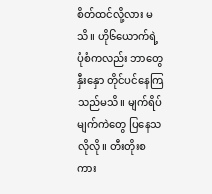စိတ်ထင်လို့လား မသိ။ ဟို၆ယောက်ရဲ့ ပုံစံကလည်း ဘာတွေနှီးနှော တိုင်ပင်နေကြသည်မသိ။ မျက်ရိပ်မျက်ကဲတွေ ပြနေသလိုလို။ တီးတိုးစကား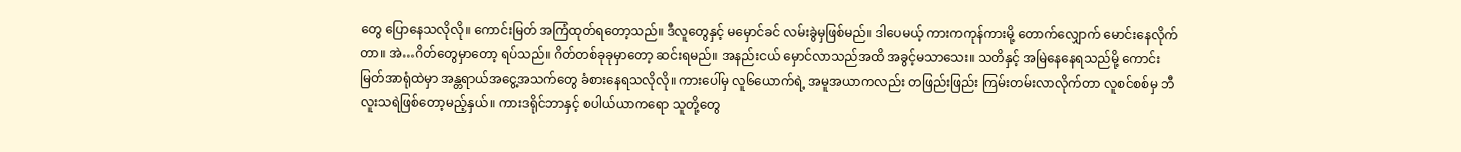တွေ ပြောနေသလိုလို။ ကောင်းမြတ် အကြံထုတ်ရတော့သည်။ ဒီလူတွေနှင့် မမှောင်ခင် လမ်းခွဲမှဖြစ်မည်။ ဒါပေမယ့် ကားကကုန်ကားမို့ တောက်လျှောက် မောင်းနေလိုက်တာ။ အဲ…ဂိတ်တွေမှာတော့ ရပ်သည်။ ဂိတ်တစ်ခုခုမှာတော့ ဆင်းရမည်။ အနည်းငယ် မှောင်လာသည်အထိ အခွင့်မသာသေး။ သတိနှင့် အမြဲနေနေရသည်မို့ ကောင်းမြတ်အာရုံထဲမှာ အန္တရာယ်အငွေ့အသက်တွေ ခံစားနေရသလိုလို။ ကားပေါ်မှ လူ၆ယောက်ရဲ့ အမူအယာကလည်း တဖြည်းဖြည်း ကြမ်းတမ်းလာလိုက်တာ လူစင်စစ်မှ ဘီလူးသရဲဖြစ်တော့မည့်နှယ်။ ကားဒရိုင်ဘာနှင့် စပါယ်ယာကရော သူတို့တွေ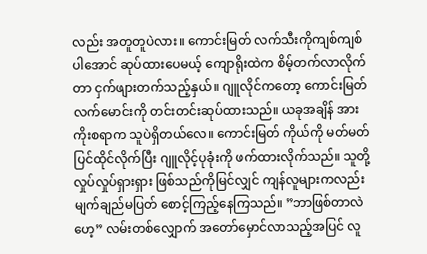လည်း အတူတူပဲလား။ ကောင်းမြတ် လက်သီးကိုကျစ်ကျစ်ပါအောင် ဆုပ်ထားပေမယ့် ကျောရိုးထဲက စိမ့်တက်လာလိုက်တာ ငှက်ဖျားတက်သည့်နှယ်။ ဂျူလိုင်ကတော့ ကောင်းမြတ်လက်မောင်းကို တင်းတင်းဆုပ်ထားသည်။ ယခုအချိန် အားကိုးစရာက သူပဲရှိတယ်လေ။ ကောင်းမြတ် ကိုယ်ကို မတ်မတ်ပြင်ထိုင်လိုက်ပြီး ဂျူလိုင့်ပုခုံးကို ဖက်ထားလိုက်သည်။ သူတို့ လှုပ်လှုပ်ရှားရှား ဖြစ်သည်ကိုမြင်လျှင် ကျန်လူများကလည်း မျက်ချည်မပြတ် စောင့်ကြည့်နေကြသည်။ ”ဘာဖြစ်တာလဲဟေ့” လမ်းတစ်လျှောက် အတော်မှောင်လာသည့်အပြင် လူ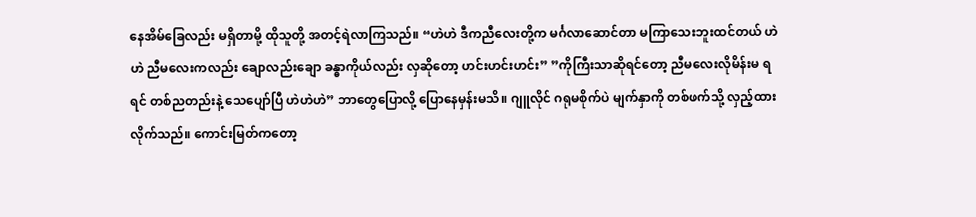နေအိမ်ခြေလည်း မရှိတာမို့ ထိုသူတို့ အတင့်ရဲလာကြသည်။ “ဟဲဟဲ ဒီကညီလေးတို့က မင်္ဂလာဆောင်တာ မကြာသေးဘူးထင်တယ် ဟဲဟဲ ညီမလေးကလည်း ချောလည်းချော ခန္ဓာကိုယ်လည်း လှဆိုတော့ ဟင်းဟင်းဟင်း” ”ကိုကြီးသာဆိုရင်တော့ ညီမလေးလိုမိန်းမ ရရင် တစ်ညတည်းနဲ့ သေပျော်ပြီ ဟဲဟဲဟဲ” ဘာတွေပြောလို့ ပြောနေမှန်းမသိ။ ဂျူလိုင် ဂရုမစိုက်ပဲ မျက်နှာကို တစ်ဖက်သို့ လှည့်ထားလိုက်သည်။ ကောင်းမြတ်ကတော့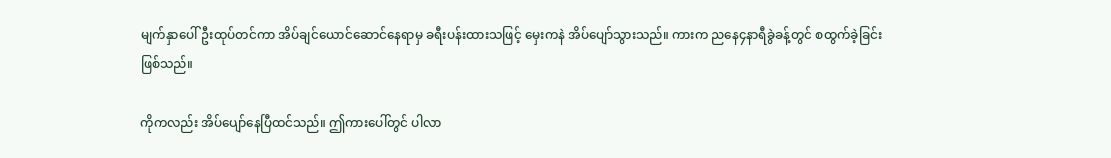မျက်နှာပေါ်ဦးထုပ်တင်ကာ အိပ်ချင်ယောင်ဆောင်နေရာမှ ခရီးပန်းထားသဖြင့် မှေးကနဲ အိပ်ပျော်သွားသည်။ ကားက ညနေ၄နာရီခွဲခန့်တွင် စထွက်ခဲ့ခြင်းဖြစ်သည်။

ကိုကလည်း အိပ်ပျော်နေပြီထင်သည်။ ဤကားပေါ်တွင် ပါလာ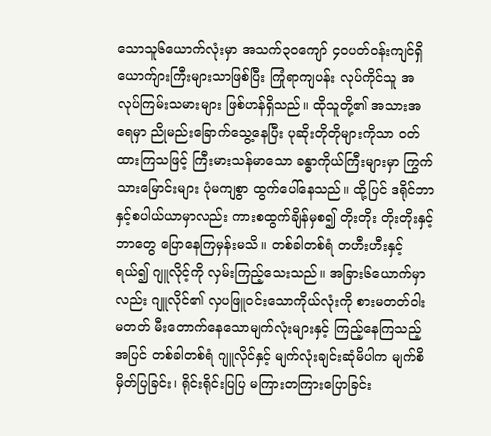သောသူ၆ယောက်လုံးမှာ အသက်၃၀ကျော် ၄၀ပတ်ဝန်းကျင်ရှိ ယောက်ျားကြီးများသာဖြစ်ပြီး ကြုံရာကျပန်း လုပ်ကိုင်သူ အလုပ်ကြမ်းသမားများ ဖြစ်ဟန်ရှိသည်။ ထိုသူတို့၏ အသားအရေမှာ ညိုမည်းခြောက်သွေ့နေပြီး ပုဆိုးတိုတိုများကိုသာ ဝတ်ထားကြသဖြင့် ကြီးမားသန်မာသော ခန္ဓာကိုယ်ကြီးများမှာ ကြွက်သားမြောင်းများ ပုံမကျစွာ ထွက်ပေါ်နေသည်။ ထို့ပြင် ဒရိုင်ဘာနှင့်စပါယ်ယာမှာလည်း ကားစထွက်ချိန်မှစ၍ တိုးတိုး တိုးတိုးနှင့် ဘာတွေ ပြောနေကြမှန်းမသိ။ တစ်ခါတစ်ရံ တဟီးဟီးနှင့်ရယ်၍ ဂျူလိုင့်ကို လှမ်းကြည့်သေးသည်။ အခြား၆ယောက်မှာလည်း ဂျူလိုင်၏ လှပဖြူဝင်းသောကိုယ်လုံးကို စားမတတ်ဝါးမတတ် မီးတောက်နေသောမျက်လုံးများနှင့် ကြည့်နေကြသည့်အပြင် တစ်ခါတစ်ရံ ဂျူလိုင်နှင့် မျက်လုံးချင်းဆုံမိပါက မျက်စိမှိတ်ပြခြင်း၊ ရိုင်းရိုင်းပြပြ မကြားတကြားပြောခြင်း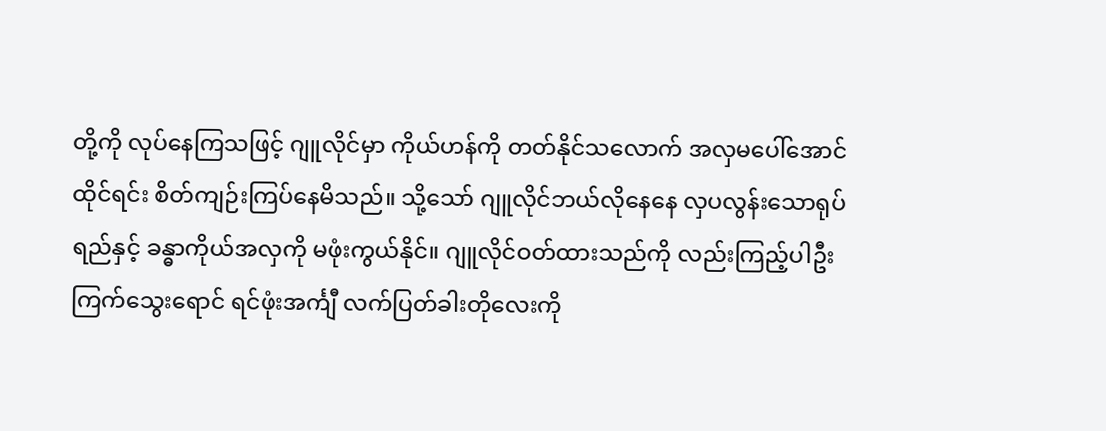တို့ကို လုပ်နေကြသဖြင့် ဂျူလိုင်မှာ ကိုယ်ဟန်ကို တတ်နိုင်သလောက် အလှမပေါ်အောင်ထိုင်ရင်း စိတ်ကျဉ်းကြပ်နေမိသည်။ သို့သော် ဂျူလိုင်ဘယ်လိုနေနေ လှပလွန်းသောရုပ်ရည်နှင့် ခန္ဓာကိုယ်အလှကို မဖုံးကွယ်နိုင်။ ဂျူလိုင်ဝတ်ထားသည်ကို လည်းကြည့်ပါဦး ကြက်သွေးရောင် ရင်ဖုံးအင်္ကျီ လက်ပြတ်ခါးတိုလေးကို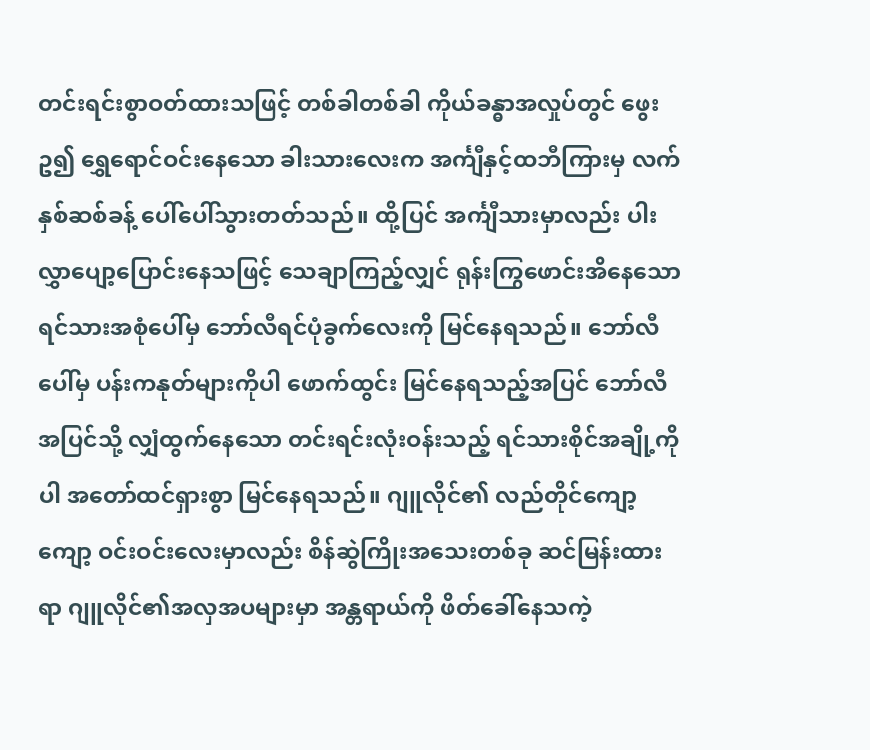တင်းရင်းစွာဝတ်ထားသဖြင့် တစ်ခါတစ်ခါ ကိုယ်ခန္ဓာအလှုပ်တွင် ဖွေးဥ၍ ရွှေရောင်ဝင်းနေသော ခါးသားလေးက အင်္ကျီနှင့်ထဘီကြားမှ လက်နှစ်ဆစ်ခန့် ပေါ်ပေါ်သွားတတ်သည်။ ထို့ပြင် အင်္ကျီသားမှာလည်း ပါးလွှာပျော့ပြောင်းနေသဖြင့် သေချာကြည့်လျှင် ရုန်းကြွဖောင်းအိနေသော ရင်သားအစုံပေါ်မှ ဘော်လီရင်ပုံခွက်လေးကို မြင်နေရသည်။ ဘော်လီပေါ်မှ ပန်းကနုတ်များကိုပါ ဖောက်ထွင်း မြင်နေရသည့်အပြင် ဘော်လီအပြင်သို့ လျှံထွက်နေသော တင်းရင်းလုံးဝန်းသည့် ရင်သားစိုင်အချို့ကိုပါ အတော်ထင်ရှားစွာ မြင်နေရသည်။ ဂျူလိုင်၏ လည်တိုင်ကျော့ကျော့ ဝင်းဝင်းလေးမှာလည်း စိန်ဆွဲကြိုးအသေးတစ်ခု ဆင်မြန်းထားရာ ဂျူလိုင်၏အလှအပများမှာ အန္တရာယ်ကို ဖိတ်ခေါ်နေသကဲ့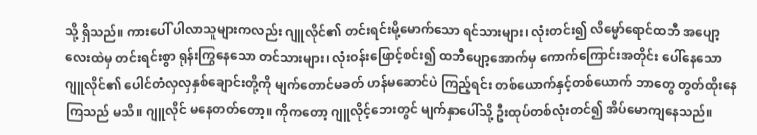သို့ ရှိသည်။ ကားပေါ် ပါလာသူများကလည်း ဂျူလိုင်၏ တင်းရင်းမို့မောက်သော ရင်သားများ၊ လုံးတင်း၍ လိမ္မော်ရောင်ထဘီ အပျော့လေးထဲမှ တင်းရင်းစွာ ရုန်းကြွနေသော တင်သားများ၊ လုံးဝန်းဖြောင့်စင်း၍ ထဘီပျော့အောက်မှ ကောက်ကြောင်းအတိုင်း ပေါ်နေသောဂျူလိုင်၏ ပေါင်တံလှလှနှစ်ချောင်းတို့ကို မျက်တောင်မခတ် ဟန်မဆောင်ပဲ ကြည့်ရင်း တစ်ယောက်နှင့်တစ်ယောက် ဘာတွေ တွတ်ထိုးနေကြသည် မသိ။ ဂျူလိုင် မနေတတ်တော့။ ကိုကတော့ ဂျူလိုင့်ဘေးတွင် မျက်နှာပေါ်သို့ ဦးထုပ်တစ်လုံးတင်၍ အိပ်မောကျနေသည်။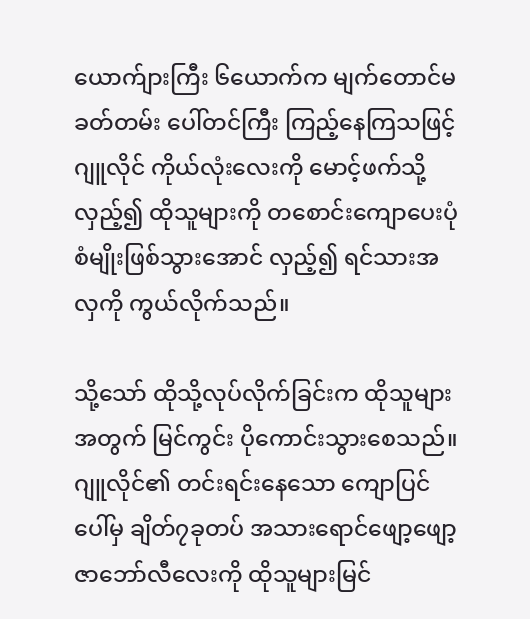ယောက်ျားကြီး ၆ယောက်က မျက်တောင်မခတ်တမ်း ပေါ်တင်ကြီး ကြည့်နေကြသဖြင့် ဂျူလိုင် ကိုယ်လုံးလေးကို မောင့်ဖက်သို့လှည့်၍ ထိုသူများကို တစောင်းကျောပေးပုံစံမျိုးဖြစ်သွားအောင် လှည့်၍ ရင်သားအလှကို ကွယ်လိုက်သည်။

သို့သော် ထိုသို့လုပ်လိုက်ခြင်းက ထိုသူများအတွက် မြင်ကွင်း ပိုကောင်းသွားစေသည်။ ဂျူလိုင်၏ တင်းရင်းနေသော ကျောပြင်ပေါ်မှ ချိတ်၇ခုတပ် အသားရောင်ဖျော့ဖျော့ ဇာဘော်လီလေးကို ထိုသူများမြင်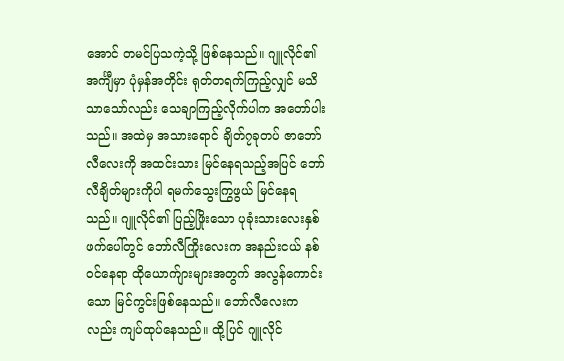အောင် တမင်ပြသကဲ့သို့ ဖြစ်နေသည်။ ဂျူလိုင်၏အင်္ကျီမှာ ပုံမှန်အတိုင်း ရုတ်တရက်ကြည့်လျှင် မသိသာသော်လည်း သေချာကြည့်လိုက်ပါက အတော်ပါးသည်။ အထဲမှ အသားရောင် ချိတ်၇ခုတပ် ဇာဘော်လီလေးကို အထင်းသား မြင်နေရသည့်အပြင် ဘော်လီချိတ်များကိုပါ ရမက်သွေးကြွဖွယ် မြင်နေရသည်။ ဂျူလိုင်၏ ပြည့်ဖြိုးသော ပုခုံးသားလေးနှစ်ဖက်ပေါ်တွင် ဘော်လီကြိုးလေးက အနည်းငယ် နစ်ဝင်နေရာ ထိုယောက်ျားများအတွက် အလွန်ကောင်းသော မြင်ကွင်းဖြစ်နေသည်။ ဘော်လီလေးကလည်း ကျပ်ထုပ်နေသည်။ ထို့ပြင် ဂျူလိုင်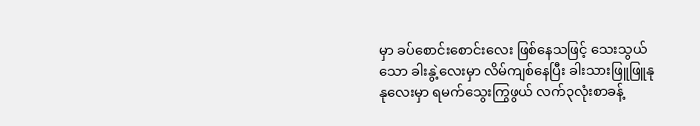မှာ ခပ်စောင်းစောင်းလေး ဖြစ်နေသဖြင့် သေးသွယ်သော ခါးနွဲ့လေးမှာ လိမ်ကျစ်နေပြီး ခါးသားဖြူဖြူနုနုလေးမှာ ရမက်သွေးကြွဖွယ် လက်၃လုံးစာခန့်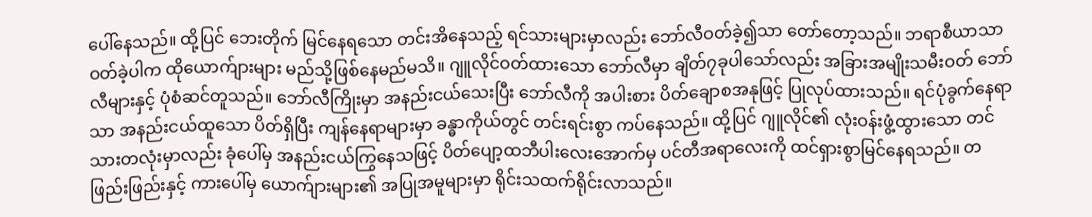ပေါ်နေသည်။ ထို့ပြင် ဘေးတိုက် မြင်နေရသော တင်းအိနေသည့် ရင်သားများမှာလည်း ဘော်လီဝတ်ခဲ့၍သာ တော်တော့သည်။ ဘရာစီယာသာ ဝတ်ခဲ့ပါက ထိုယောက်ျားများ မည်သို့ဖြစ်နေမည်မသိ။ ဂျူလိုင်ဝတ်ထားသော ဘော်လီမှာ ချိတ်၇ခုပါသော်လည်း အခြားအမျိုးသမီးဝတ် ဘော်လီများနှင့် ပုံစံဆင်တူသည်။ ဘော်လီကြိုးမှာ အနည်းငယ်သေးပြီး ဘော်လီကို အပါးစား ပိတ်ချောစအနုဖြင့် ပြုလုပ်ထားသည်။ ရင်ပုံခွက်နေရာသာ အနည်းငယ်ထူသော ပိတ်ရှိပြီး ကျန်နေရာများမှာ ခန္ဓာကိုယ်တွင် တင်းရင်းစွာ ကပ်နေသည်။ ထို့ပြင် ဂျူလိုင်၏ လုံးဝန်းဖွံ့ထွားသော တင်သားတလုံးမှာလည်း ခုံပေါ်မှ အနည်းငယ်ကြွနေသဖြင့် ပိတ်ပျော့ထဘီပါးလေးအောက်မှ ပင်တီအရာလေးကို ထင်ရှားစွာမြင်နေရသည်။ တဖြည်းဖြည်းနှင့် ကားပေါ်မှ ယောက်ျားများ၏ အပြုအမူများမှာ ရိုင်းသထက်ရိုင်းလာသည်။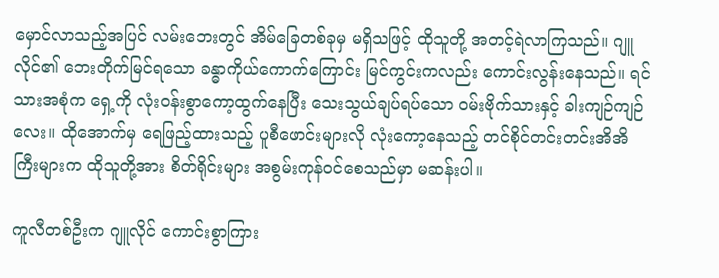မှောင်လာသည့်အပြင် လမ်းဘေးတွင် အိမ်ခြေတစ်ခုမှ မရှိသဖြင့် ထိုသူတို့ အတင့်ရဲလာကြသည်။ ဂျူလိုင်၏ ဘေးတိုက်မြင်ရသော ခန္ဓာကိုယ်ကောက်ကြောင်း မြင်ကွင်းကလည်း ကောင်းလွန်းနေသည်။ ရင်သားအစုံက ရှေ့ကို လုံးဝန်းစွာကော့ထွက်နေပြီး သေးသွယ်ချပ်ရပ်သော ဝမ်းဗိုက်သားနှင့် ခါးကျဉ်ကျဉ်လေး။ ထိုအောက်မှ ရေဖြည့်ထားသည့် ပူစီဖောင်းများလို လုံးကော့နေသည့် တင်စိုင်တင်းတင်းအိအိကြီးများက ထိုသူတို့အား စိတ်ရိုင်းများ အစွမ်းကုန်ဝင်စေသည်မှာ မဆန်းပါ။

ကူလီတစ်ဦးက ဂျူလိုင် ကောင်းစွာကြား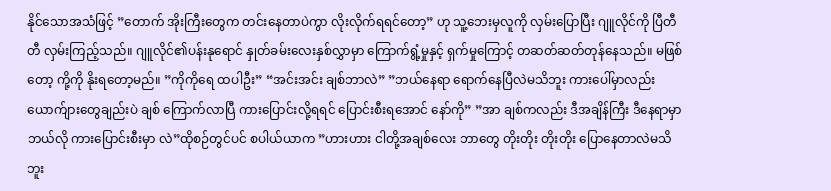နိုင်သောအသံဖြင့် ”တောက် အိုးကြီးတွေက တင်းနေတာပဲကွာ လိုးလိုက်ရရင်တော့” ဟု သူ့ဘေးမှလူကို လှမ်းပြောပြီး ဂျူလိုင်ကို ပြီတီတီ လှမ်းကြည့်သည်။ ဂျူလိုင်၏ပန်းနုရောင် နှုတ်ခမ်းလေးနှစ်လွှာမှာ ကြောက်ရွံ့မှုနှင့် ရှက်မှုကြောင့် တဆတ်ဆတ်တုန်နေသည်။ မဖြစ်တော့ ကို့ကို နိုးရတော့မည်။ ”ကိုကိုရေ ထပါဦး” “အင်းအင်း ချစ်ဘာလဲ” ”ဘယ်နေရာ ရောက်နေပြီလဲမသိဘူး ကားပေါ်မှာလည်း ယောက်ျားတွေချည်းပဲ ချစ် ကြောက်လာပြီ ကားပြောင်းလို့ရရင် ပြောင်းစီးရအောင် နော်ကို” ”အာ ချစ်ကလည်း ဒီအချိန်ကြီး ဒီနေရာမှာ ဘယ်လို ကားပြောင်းစီးမှာ လဲ”ထိုစဉ်တွင်ပင် စပါယ်ယာက ”ဟားဟား ငါတို့အချစ်လေး ဘာတွေ တိုးတိုး တိုးတိုး ပြောနေတာလဲမသိဘူး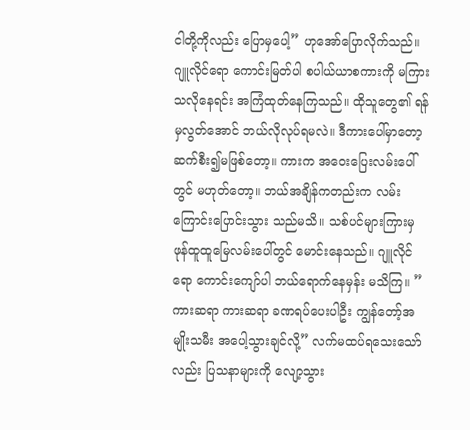ငါတို့ကိုလည်း ပြောမှပေါ့” ဟုအော်ပြောလိုက်သည်။ ဂျူလိုင်ရော ကောင်းမြတ်ပါ စပါယ်ယာစကားကို မကြားသလိုနေရင်း အကြံထုတ်နေကြသည်။ ထိုသူတွေ၏ ရန်မှလွတ်အောင် ဘယ်လိုလုပ်ရမလဲ။ ဒီကားပေါ်မှာတော့ ဆက်စီး၍မဖြစ်တော့။ ကားက အဝေးပြေးလမ်းပေါ်တွင် မဟုတ်တော့။ ဘယ်အချိန်ကတည်းက လမ်းကြောင်းပြောင်းသွား သည်မသိ။ သစ်ပင်များကြားမှ ဖုန်ထူထူမြေလမ်းပေါ်တွင် မောင်းနေသည်။ ဂျူလိုင်ရော ကောင်းကျော်ပါ ဘယ်ရောက်နေမှန်း မသိကြ။ ”ကားဆရာ ကားဆရာ ခဏရပ်ပေးပါဦး ကျွန်တော့်အမျိုးသမီး အပေါ့သွားချင်လို့” လက်မထပ်ရသေးသော်လည်း ပြသနာများကို လျော့သွား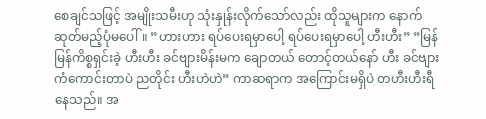စေချင်သဖြင့် အမျိုးသမီးဟု သုံးနှုန်းလိုက်သော်လည်း ထိုသူများက နောက်ဆုတ်မည့်ပုံမပေါ်။ ”ဟားဟား ရပ်ပေးရမှာပေါ့ ရပ်ပေးရမှာပေါ့ ဟီးဟီး” ”မြန်မြန်ကိစ္စရှင်းခဲ့ ဟီးဟီး ခင်ဗျားမိန်းမက ချောတယ် တောင့်တယ်နော် ဟီး ခင်ဗျားကံကောင်းတာပဲ ညတိုင်း ဟီးဟဲဟဲ” ကာဆရာက အကြောင်းမရှိပဲ တဟီးဟီးရီနေသည်။ အ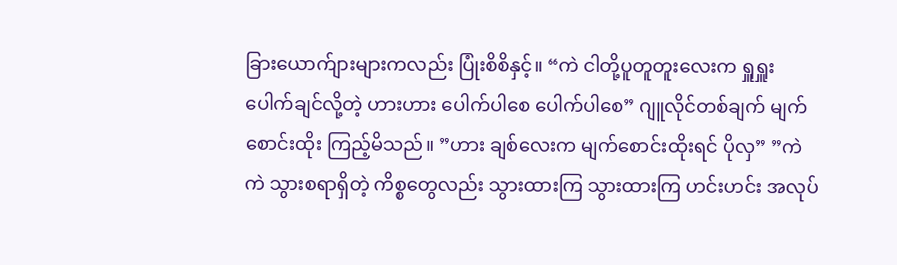ခြားယောက်ျားများကလည်း ပြုံးစိစိနှင့်။ “ကဲ ငါတို့ပူတူတူးလေးက ရှူရှူးပေါက်ချင်လို့တဲ့ ဟားဟား ပေါက်ပါစေ ပေါက်ပါစေ” ဂျူလိုင်တစ်ချက် မျက်စောင်းထိုး ကြည့်မိသည်။ ”ဟား ချစ်လေးက မျက်စောင်းထိုးရင် ပိုလှ” ”ကဲကဲ သွားစရာရှိတဲ့ ကိစ္စတွေလည်း သွားထားကြ သွားထားကြ ဟင်းဟင်း အလုပ်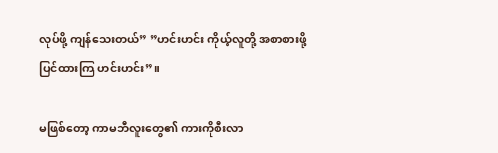လုပ်ဖို့ ကျန်သေးတယ်” ”ဟင်းဟင်း ကိုယ့်လူတို့ အစာစားဖို့ ပြင်ထားကြ ဟင်းဟင်း”။

မဖြစ်တော့ ကာမဘီလူးတွေ၏ ကားကိုစီးလာ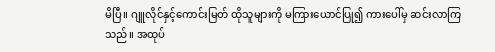မိပြီ။ ဂျူလိုင်နှင့်ကောင်းမြတ် ထိုသူများကို မကြားယောင်ပြု၍ ကားပေါ်မှ ဆင်းလာကြသည်။ အထုပ်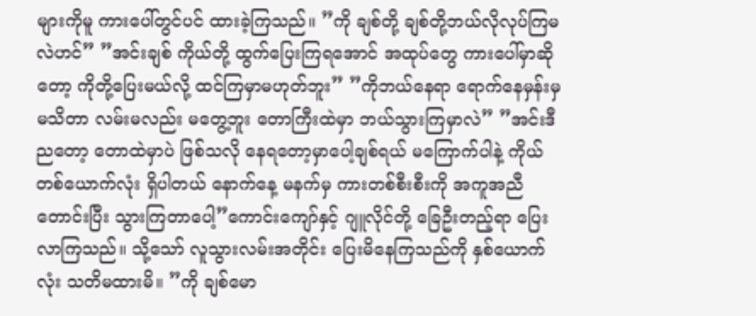များကိုမူ ကားပေါ်တွင်ပင် ထားခဲ့ကြသည်။ ”ကို ချစ်တို့ ချစ်တို့ဘယ်လိုလုပ်ကြမလဲဟင်” ”အင်းချစ် ကိုယ်တို့ ထွက်ပြေးကြရအောင် အထုပ်တွေ ကားပေါ်မှာဆိုတော့ ကိုတို့ပြေးမယ်လို့ ထင်ကြမှာမဟုတ်ဘူး” ”ကိုဘယ်နေရာ ရောက်နေမှန်းမှ မသိတာ လမ်းမလည်း မတွေ့ဘူး တောကြီးထဲမှာ ဘယ်သွားကြမှာလဲ” ”အင်းဒီညတော့ တောထဲမှာပဲ ဖြစ်သလို နေရတော့မှာပေါ့ချစ်ရယ် မကြောက်ပါနဲ့ ကိုယ်တစ်ယောက်လုံး ရှိပါတယ် နောက်နေ့ မနက်မှ ကားတစ်စီးစီးကို အကူအညီတောင်းပြီး သွားကြတာပေါ့”ကောင်းကျော်နှင့် ဂျူလိုင်တို့ ခြေဦးတည့်ရာ ပြေးလာကြသည်။ သို့သော် လူသွားလမ်းအတိုင်း ပြေးမိနေကြသည်ကို နှစ်ယောက်လုံး သတိမထားမိ။ ”ကို ချစ်မော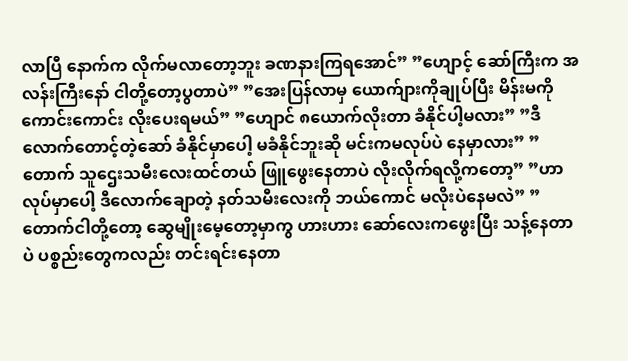လာပြီ နောက်က လိုက်မလာတော့ဘူး ခဏနားကြရအောင်” ”ဟျောင့် ဆော်ကြီးက အလန်းကြီးနော် ငါတို့တော့ပွတာပဲ” ”အေးပြန်လာမှ ယောက်ျားကိုချုပ်ပြီး မိန်းမကို ကောင်းကောင်း လိုးပေးရမယ်” ”ဟျောင် ၈ယောက်လိုးတာ ခံနိုင်ပါ့မလား” ”ဒီလောက်တောင့်တဲ့ဆော် ခံနိုင်မှာပေါ့ မခံနိုင်ဘူးဆို မင်းကမလုပ်ပဲ နေမှာလား” ”တောက် သူဌေးသမီးလေးထင်တယ် ဖြူဖွေးနေတာပဲ လိုးလိုက်ရလို့ကတော့” ”ဟာလုပ်မှာပေါ့ ဒီလောက်ချောတဲ့ နတ်သမီးလေးကို ဘယ်ကောင် မလိုးပဲနေမလဲ” ”တောက်ငါတို့တော့ ဆွေမျိုးမေ့တော့မှာကွ ဟားဟား ဆော်လေးကဖွေးပြီး သန့်နေတာပဲ ပစ္စည်းတွေကလည်း တင်းရင်းနေတာ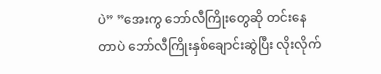ပဲ” ”အေးကွ ဘော်လီကြိုးတွေဆို တင်းနေတာပဲ ဘော်လီကြိုးနှစ်ချောင်းဆွဲပြီး လိုးလိုက်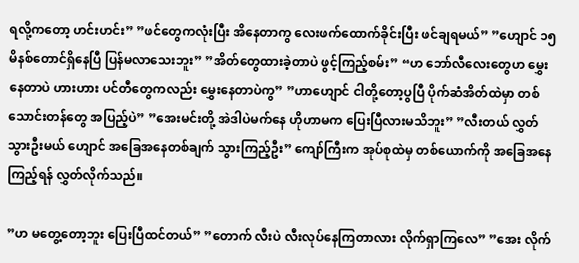ရလို့ကတော့ ဟင်းဟင်း” ”ဖင်တွေကလုံးပြီး အိနေတာကွ လေးဖက်ထောက်ခိုင်းပြီး ဖင်ချရမယ်” ”ဟျောင် ၁၅မိနစ်တောင်ရှိနေပြီ ပြန်မလာသေးဘူး” ”အိတ်တွေထားခဲ့တာပဲ ဖွင့်ကြည့်စမ်း” “ဟ ဘော်လီလေးတွေဟ မွှေးနေတာပဲ ဟားဟား ပင်တီတွေကလည်း မွှေးနေတာပဲကွ” ”ဟာဟျောင် ငါတို့တော့ပွပြီ ပိုက်ဆံအိတ်ထဲမှာ တစ်သောင်းတန်တွေ အပြည့်ပဲ” ”အေးမင်းတို့ အဲဒါပဲမက်နေ ဟိုဟာမက ပြေးပြီလားမသိဘူး” ”လီးတယ် လွှတ်သွားဦးမယ် ဟျောင် အခြေအနေတစ်ချက် သွားကြည့်ဦး” ကျော်ကြီးက အုပ်စုထဲမှ တစ်ယောက်ကို အခြေအနေကြည့်ရန် လွှတ်လိုက်သည်။

”ဟ မတွေ့တော့ဘူး ပြေးပြီထင်တယ်” ”တောက် လီးပဲ လီးလုပ်နေကြတာလား လိုက်ရှာကြလေ” ”အေး လိုက်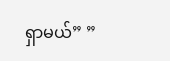ရှာမယ်” ”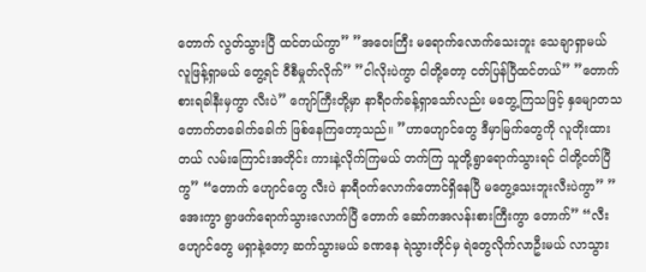တောက် လွတ်သွားပြီ ထင်တယ်ကွာ” ”အဝေးကြီး မရောက်လောက်သေးဘူး သေချာရှာမယ် လူဖြန့်ရှာမယ် တွေ့ရင် ဝီစီမှုတ်လိုက်” ”ငါလိုးပဲကွာ ငါတို့တော့ ငတ်ပြန်ပြီထင်တယ်” ”တောက် စားရခါနီးမှကွာ လီးပဲ” ကျော်ကြီးတို့မှာ နာရီဝက်ခန့်ရှာသော်လည်း မတွေ့ကြသဖြင့် နှမျောတသ တောက်တခေါက်ခေါက် ဖြစ်နေကြတော့သည်။ ”ဟာဟျောင်တွေ ဒီမှာမြက်တွေကို လူတိုးထားတယ် လမ်းကြောင်းအတိုင်း ကားနဲ့လိုက်ကြမယ် တက်ကြ သူတို့ရွာရောက်သွားရင် ငါတို့ငတ်ပြီကွ” “တောက် ဟျောင်တွေ လီးပဲ နာရီဝက်လောက်တောင်ရှိနေပြီ မတွေ့သေးဘူးလီးပဲကွာ” ”အေးကွာ ရွာဖက်ရောက်သွားလောက်ပြီ တောက် ဆော်ကအလန်းစားကြီးကွာ တောက်” “လီး ဟျောင်တွေ မရှာနဲ့တော့ ဆက်သွားမယ် ခဏနေ ရဲသွားတိုင်မှ ရဲတွေလိုက်လာဦးမယ် လာသွား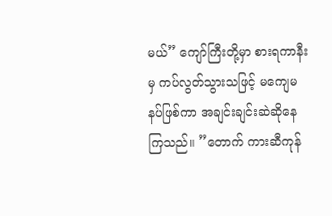မယ်” ကျော်ကြီးတို့မှာ စားရကာနီးမှ ကပ်လွတ်သွားသဖြင့် မကျေမနပ်ဖြစ်ကာ အချင်းချင်းဆဲဆိုနေကြသည်။ ”တောက် ကားဆီကုန်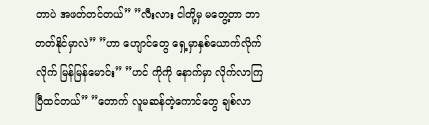တာပဲ အဖတ်တင်တယ်” ”လီးလား ငါတို့မှ မတွေ့တာ ဘာတတ်နိုင်မှာလဲ” ”ဟာ ဟျောင်တွေ ရှေ့မှာနှစ်ယောက်လိုက်လိုက် မြန်မြန်မောင်း” ”ဟင် ကိုကို နောက်မှာ လိုက်လာကြပြီထင်တယ်” ”တောက် လူမဆန်တဲ့ကောင်တွေ ချစ်လာ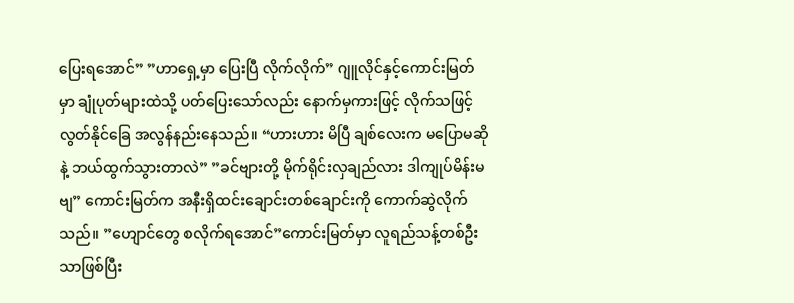ပြေးရအောင်” ”ဟာရှေ့မှာ ပြေးပြီ လိုက်လိုက်” ဂျူလိုင်နှင့်ကောင်းမြတ်မှာ ချုံပုတ်များထဲသို့ ပတ်ပြေးသော်လည်း နောက်မှကားဖြင့် လိုက်သဖြင့် လွတ်နိုင်ခြေ အလွန်နည်းနေသည်။ “ဟားဟား မိပြီ ချစ်လေးက မပြောမဆိုနဲ့ ဘယ်ထွက်သွားတာလဲ” ”ခင်ဗျားတို့ မိုက်ရိုင်းလှချည်လား ဒါကျုပ်မိန်းမဗျ” ကောင်းမြတ်က အနီးရှိထင်းချောင်းတစ်ချောင်းကို ကောက်ဆွဲလိုက်သည်။ ”ဟျောင်တွေ စလိုက်ရအောင်”ကောင်းမြတ်မှာ လူရည်သန့်တစ်ဦးသာဖြစ်ပြီး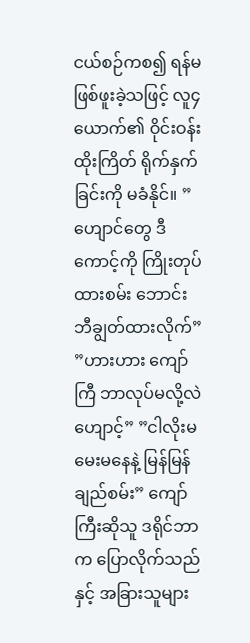ငယ်စဉ်ကစ၍ ရန်မဖြစ်ဖူးခဲ့သဖြင့် လူ၄ယောက်၏ ဝိုင်းဝန်းထိုးကြိတ် ရိုက်နှက်ခြင်းကို မခံနိုင်။ ”ဟျောင်တွေ ဒီကောင့်ကို ကြိုးတုပ်ထားစမ်း ဘောင်းဘီချွတ်ထားလိုက်” ”ဟားဟား ကျော်ကြီ ဘာလုပ်မလို့လဲ ဟျောင့်” ”ငါလိုးမ မေးမနေနဲ့ မြန်မြန်ချည်စမ်း” ကျော်ကြီးဆိုသူ ဒရိုင်ဘာက ပြောလိုက်သည်နှင့် အခြားသူများ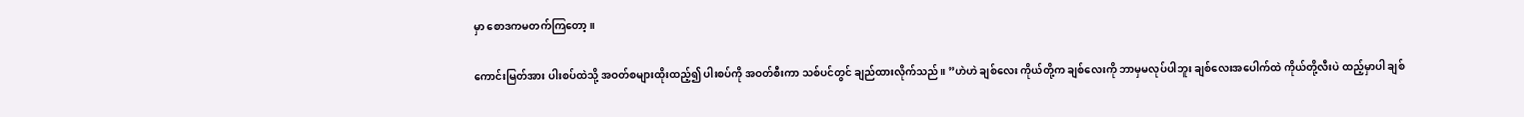မှာ စောဒကမတက်ကြတော့။

ကောင်းမြတ်အား ပါးစပ်ထဲသို့ အဝတ်စများထိုးထည့်၍ ပါးစပ်ကို အဝတ်စီးကာ သစ်ပင်တွင် ချည်ထားလိုက်သည်။ ”ဟဲဟဲ ချစ်လေး ကိုယ်တို့က ချစ်လေးကို ဘာမှမလုပ်ပါဘူး ချစ်လေးအပေါက်ထဲ ကိုယ်တို့လီးပဲ ထည့်မှာပါ ချစ်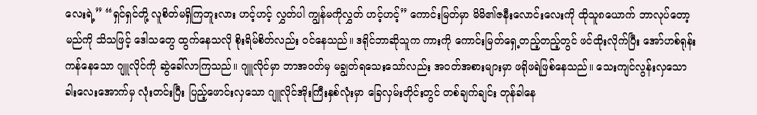လေးရဲ့” “ရှင်ရှင်တို့ လူစိတ်မရှိကြဘူးလား ဟင့်ဟင့် လွှတ်ပါ ကျွန်မကိုလွှတ် ဟင့်ဟင့်” ကောင်းမြတ်မှာ မိမိ၏ဇနီးလောင်းလေးကို ထိုသူ၈ယောက် ဘာလုပ်တော့မည်ကို သိသဖြင့် ဒေါသတွေ ထွက်နေသလို စိုးရိမ်စိတ်လည်း ဝင်နေသည်။ ဒရိုင်ဘာဆိုသူက ကားကို ကောင်းမြတ်ရှေ့တည့်တည့်တွင် ဖင်ထိုးလိုက်ပြီး အော်ဟစ်ရုန်းကန်နေသော ဂျူလိုင်ကို ဆွဲခေါ်လာကြသည်။ ဂျူလိုင်မှာ ဘာအဝတ်မှ မချွတ်ရသေးသော်လည်း အဝတ်အစားများမှာ ဖရိုဖရဲဖြစ်နေသည်။ သေးကျင်လွန်းလှသော ခါးလေးအောက်မှ လုံးတင်းပြီး ပြည့်ဖောင်းလှသော ဂျူလိုင်အိုးကြီးနှစ်လုံးမှာ ခြေလှမ်းတိုင်းတွင် တစ်ချက်ချင်း တုန်ခါနေ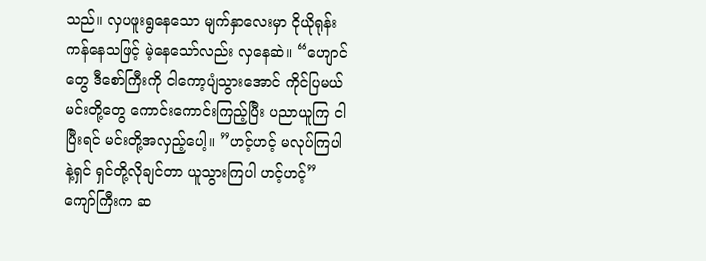သည်။ လှပဖူးရွနေသော မျက်နှာလေးမှာ ငိုယိုရုန်းကန်နေသဖြင့် မဲ့နေသော်လည်း လှနေဆဲ။ “ဟျောင်တွေ ဒီစော်ကြီးကို ငါကော့ပျံသွားအောင် ကိုင်ပြမယ် မင်းတို့တွေ ကောင်းကောင်းကြည့်ပြီး ပညာယူကြ ငါပြီးရင် မင်းတို့အလှည့်ပေါ့။ ”ဟင့်ဟင့် မလုပ်ကြပါနဲ့ရှင် ရှင်တို့လိုချင်တာ ယူသွားကြပါ ဟင့်ဟင့်” ကျော်ကြီးက ဆ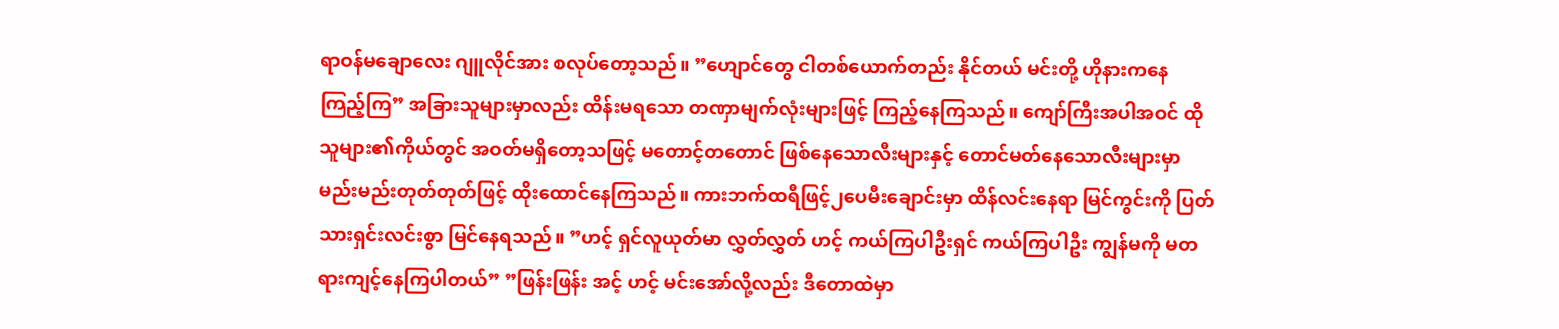ရာဝန်မချောလေး ဂျူလိုင်အား စလုပ်တော့သည်။ ”ဟျောင်တွေ ငါတစ်ယောက်တည်း နိုင်တယ် မင်းတို့ ဟိုနားကနေ ကြည့်ကြ” အခြားသူများမှာလည်း ထိန်းမရသော တဏှာမျက်လုံးများဖြင့် ကြည့်နေကြသည်။ ကျော်ကြီးအပါအဝင် ထိုသူများ၏ကိုယ်တွင် အဝတ်မရှိတော့သဖြင့် မတောင့်တတောင် ဖြစ်နေသောလီးများနှင့် တောင်မတ်နေသောလီးများမှာ မည်းမည်းတုတ်တုတ်ဖြင့် ထိုးထောင်နေကြသည်။ ကားဘက်ထရီဖြင့်၂ပေမီးချောင်းမှာ ထိန်လင်းနေရာ မြင်ကွင်းကို ပြတ်သားရှင်းလင်းစွာ မြင်နေရသည်။ ”ဟင့် ရှင်လူယုတ်မာ လွှတ်လွှတ် ဟင့် ကယ်ကြပါဦးရှင် ကယ်ကြပါဦး ကျွန်မကို မတရားကျင့်နေကြပါတယ်” ”ဖြန်းဖြန်း အင့် ဟင့် မင်းအော်လို့လည်း ဒီတောထဲမှာ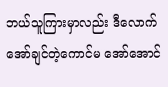ဘယ်သူကြားမှာလည်း ဒီလောက် အော်ချင်တဲ့ကောင်မ အော်အောင်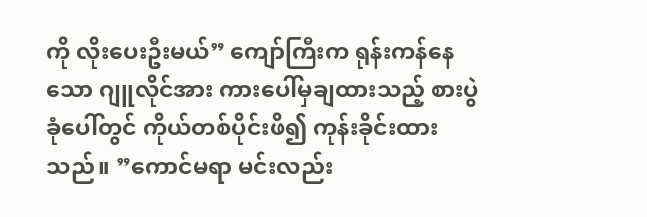ကို လိုးပေးဦးမယ်” ကျော်ကြီးက ရုန်းကန်နေသော ဂျူလိုင်အား ကားပေါ်မှချထားသည့် စားပွဲခုံပေါ်တွင် ကိုယ်တစ်ပိုင်းဖိ၍ ကုန်းခိုင်းထားသည်။ ”ကောင်မရာ မင်းလည်း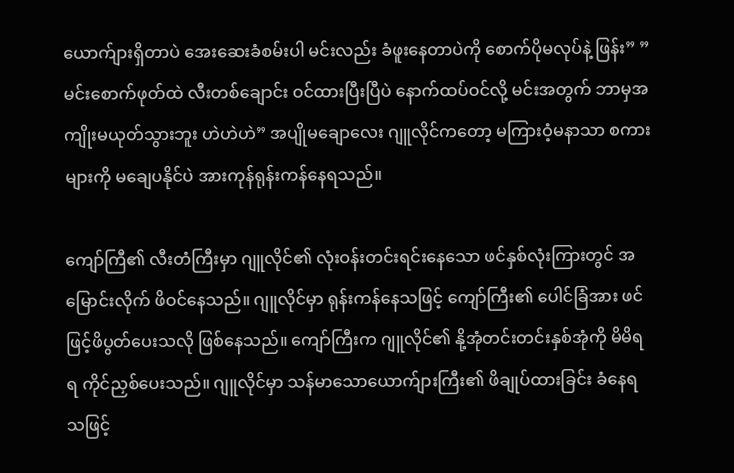ယောက်ျားရှိတာပဲ အေးဆေးခံစမ်းပါ မင်းလည်း ခံဖူးနေတာပဲကို စောက်ပိုမလုပ်နဲ့ ဖြန်း” ”မင်းစောက်ဖုတ်ထဲ လီးတစ်ချောင်း ဝင်ထားပြီးပြီပဲ နောက်ထပ်ဝင်လို့ မင်းအတွက် ဘာမှအကျိုးမယုတ်သွားဘူး ဟဲဟဲဟဲ” အပျိုမချောလေး ဂျူလိုင်ကတော့ မကြားဝံ့မနာသာ စကားများကို မချေပနိုင်ပဲ အားကုန်ရုန်းကန်နေရသည်။

ကျော်ကြီ၏ လီးတံကြီးမှာ ဂျူလိုင်၏ လုံးဝန်းတင်းရင်းနေသော ဖင်နှစ်လုံးကြားတွင် အမြောင်းလိုက် ဖိဝင်နေသည်။ ဂျူလိုင်မှာ ရုန်းကန်နေသဖြင့် ကျော်ကြီး၏ ပေါင်ခြံအား ဖင်ဖြင့်ဖိပွတ်ပေးသလို ဖြစ်နေသည်။ ကျော်ကြီးက ဂျူလိုင်၏ နို့အုံတင်းတင်းနှစ်အုံကို မိမိရရ ကိုင်ညှစ်ပေးသည်။ ဂျူလိုင်မှာ သန်မာသောယောက်ျားကြီး၏ ဖိချုပ်ထားခြင်း ခံနေရသဖြင့်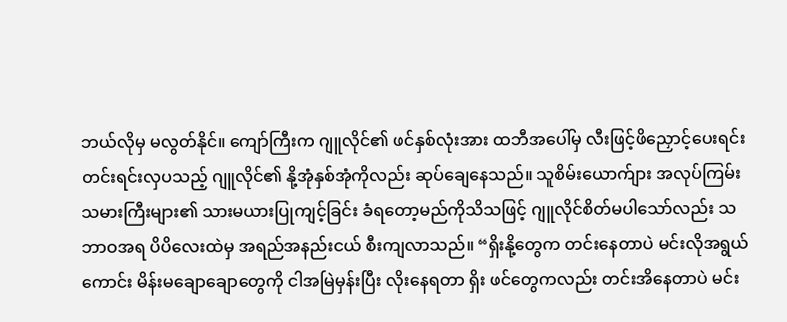ဘယ်လိုမှ မလွတ်နိုင်။ ကျော်ကြီးက ဂျူလိုင်၏ ဖင်နှစ်လုံးအား ထဘီအပေါ်မှ လီးဖြင့်ဖိညှောင့်ပေးရင်း တင်းရင်းလှပသည့် ဂျူလိုင်၏ နို့အုံနှစ်အုံကိုလည်း ဆုပ်ချေနေသည်။ သူစိမ်းယောက်ျား အလုပ်ကြမ်းသမားကြီးများ၏ သားမယားပြုကျင့်ခြင်း ခံရတော့မည်ကိုသိသဖြင့် ဂျူလိုင်စိတ်မပါသော်လည်း သဘာဝအရ ပိပိလေးထဲမှ အရည်အနည်းငယ် စီးကျလာသည်။ “ရှိးနို့တွေက တင်းနေတာပဲ မင်းလိုအရွယ်ကောင်း မိန်းမချောချောတွေကို ငါအမြဲမှန်းပြီး လိုးနေရတာ ရှိး ဖင်တွေကလည်း တင်းအိနေတာပဲ မင်း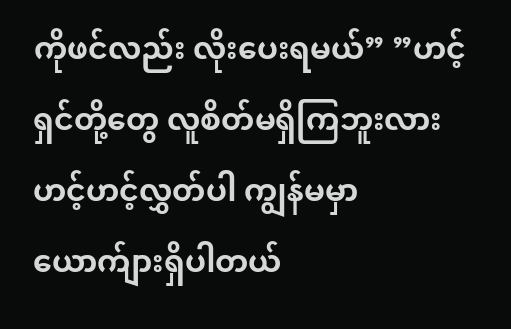ကိုဖင်လည်း လိုးပေးရမယ်” ”ဟင့်ရှင်တို့တွေ လူစိတ်မရှိကြဘူးလား ဟင့်ဟင့်လွှတ်ပါ ကျွန်မမှာ ယောက်ျားရှိပါတယ်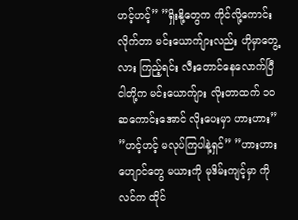ဟင့်ဟင့်” ”ရှိးနို့တွေက ကိုင်လို့ကောင်းလိုက်တာ မင်းယောက်ျားလည်း ဟိုမှာတွေ့လား ကြည့်ရင်း လီးတောင်နေလောက်ပြီ ငါတို့က မင်းယောက်ျား လိုးတာထက် ၁၀ဆကောင်းအောင် လိုးပေးမှာ ဟားဟား” ”ဟင့်ဟင့် မလုပ်ကြပါနဲ့ရှင်” ”ဟားဟား ဟျောင်တွေ မယားကို မုဒိမ်းကျင့်မှာ ကိုလင်က ထိုင်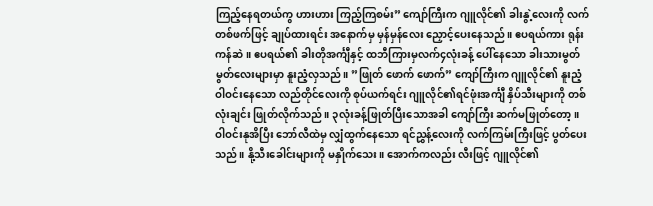ကြည့်နေရတယ်ကွ ဟားဟား ကြည့်ကြစမ်း” ကျော်ကြီးက ဂျူလိုင်၏ ခါးနွဲ့လေးကို လက်တစ်ဖက်ဖြင့် ချုပ်ထားရင်း အနောက်မှ မှန်မှန်လေး ညှောင့်ပေးနေသည်။ ဧပရယ်ကား ရုန်းကန်ဆဲ။ ဧပရယ်၏ ခါးတိုအင်္ကျီနှင့် ထဘီကြားမှလက်၄လုံးခန့် ပေါ်နေသော ခါးသားမွတ်မွတ်လေးများမှာ နူးညံ့လှသည်။ ”ဖြုတ် ဖောက် ဖောက်” ကျော်ကြီးက ဂျူလိုင်၏ နူးညံ့ဝါဝင်းနေသော လည်တိုင်လေးကို စုပ်ယက်ရင်း ဂျူလိုင်၏ရင်ဖုံးအင်္ကျီ နှိပ်သီးများကို တစ်လုံးချင်း ဖြုတ်လိုက်သည်။ ၃လုံးခန့်ဖြုတ်ပြီးသောအခါ ကျော်ကြီး ဆက်မဖြုတ်တော့။ ဝါဝင်းနုအိပြီး ဘော်လီထဲမှ လျှံထွက်နေသော ရင်ညွှန့်လေးကို လက်ကြမ်းကြီးဖြင့် ပွတ်ပေးသည်။ နို့သီးခေါင်းများကို မနှိုက်သေး။ အောက်ကလည်း လီးဖြင့် ဂျူလိုင်၏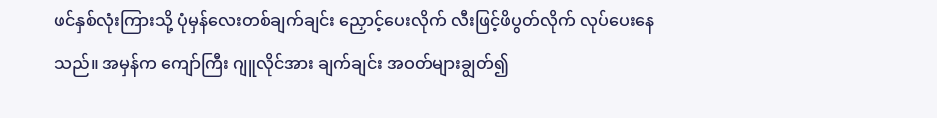ဖင်နှစ်လုံးကြားသို့ ပုံမှန်လေးတစ်ချက်ချင်း ညှောင့်ပေးလိုက် လီးဖြင့်ဖိပွတ်လိုက် လုပ်ပေးနေသည်။ အမှန်က ကျော်ကြီး ဂျူလိုင်အား ချက်ချင်း အဝတ်များချွတ်၍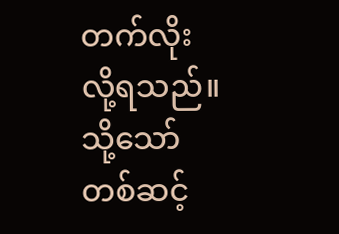တက်လိုးလို့ရသည်။ သို့သော် တစ်ဆင့်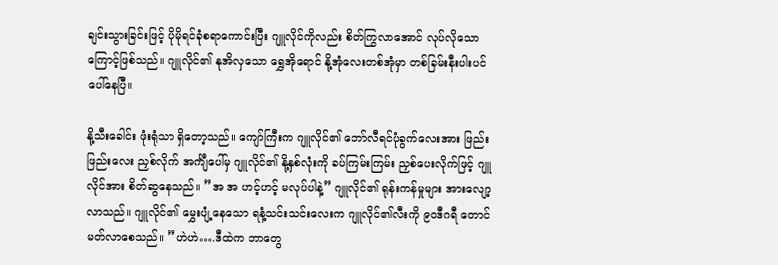ချင်းသွားခြင်းဖြင့် ပိုမိုရင်ခုံစရာကောင်းပြီး ဂျူလိုင်ကိုလည်း စိတ်ကြွလာအောင် လုပ်လိုသောကြောင့်ဖြစ်သည်။ ဂျူလိုင်၏ နုအိလှသော ရွှေအိုရောင် နို့အုံလေးတစ်အုံမှာ တစ်ခြမ်းနီးပါးပင် ပေါ်နေပြီ။

နို့သီးခေါင်း ဖုံးရုံသာ ရှိတော့သည်။ ကျော်ကြီးက ဂျူလိုင်၏ ဘော်လီရင်ပုံခွက်လေးအား ဖြည်းဖြည်းလေး ညှစ်လိုက် အင်္ကျီပေါ်မှ ဂျူလိုင်၏ နို့နှစ်လုံးကို ခပ်ကြမ်းကြမ်း ညှစ်ပေးလိုက်ဖြင့် ဂျူလိုင်အား စိတ်ဆွနေသည်။ ”အ အ ဟင့်ဟင့် မလုပ်ပါနဲ့” ဂျူလိုင်၏ ရုန်းကန်မှုများ အားလျော့လာသည်။ ဂျူလိုင်၏ မွှေးပျံ့နေသော ရနံ့သင်းသင်းလေးက ဂျူလိုင်၏လီးကို ၉၀ဒီဂရီ တောင်မတ်လာစေသည်။ ”ဟဲဟဲ….ဒီထဲက ဘာတွေ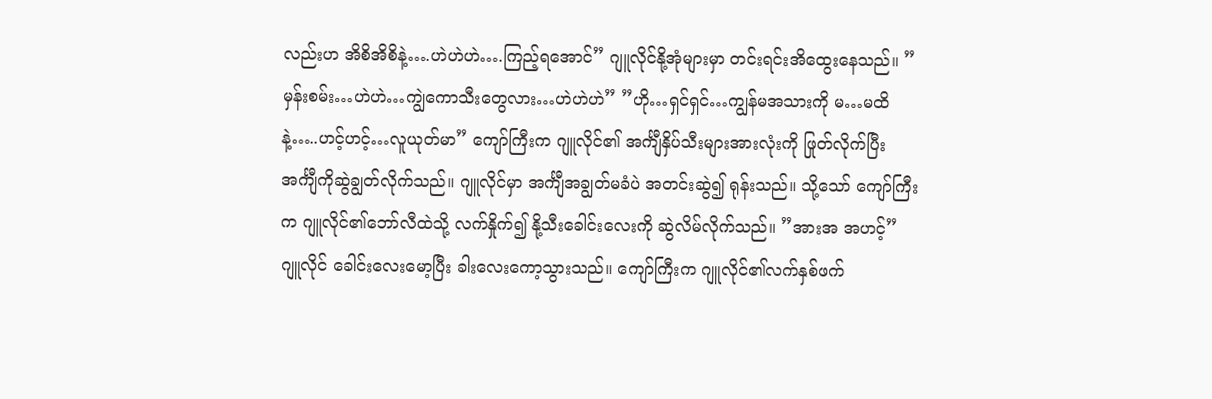လည်းဟ အိစိအိစိနဲ့….ဟဲဟဲဟဲ….ကြည့်ရအောင်” ဂျူလိုင်နို့အုံများမှာ တင်းရင်းအိထွေးနေသည်။ ”မှန်းစမ်း…ဟဲဟဲ…ကျွဲကောသီးတွေလား…ဟဲဟဲဟဲ” ”ဟို…ရှင်ရှင်…ကျွန်မအသားကို မ…မထိနဲ့…..ဟင့်ဟင့်…လူယုတ်မာ” ကျော်ကြီးက ဂျူလိုင်၏ အင်္ကျီနှိပ်သီးများအားလုံးကို ဖြုတ်လိုက်ပြီး အင်္ကျီကိုဆွဲချွတ်လိုက်သည်။ ဂျူလိုင်မှာ အင်္ကျီအချွတ်မခံပဲ အတင်းဆွဲ၍ ရုန်းသည်။ သို့သော် ကျော်ကြီးက ဂျူလိုင်၏ဘော်လီထဲသို့ လက်နှိုက်၍ နို့သီးခေါင်းလေးကို ဆွဲလိမ်လိုက်သည်။ ”အားအ အဟင့်” ဂျူလိုင် ခေါင်းလေးမော့ပြီး ခါးလေးကော့သွားသည်။ ကျော်ကြီးက ဂျူလိုင်၏လက်နှစ်ဖက်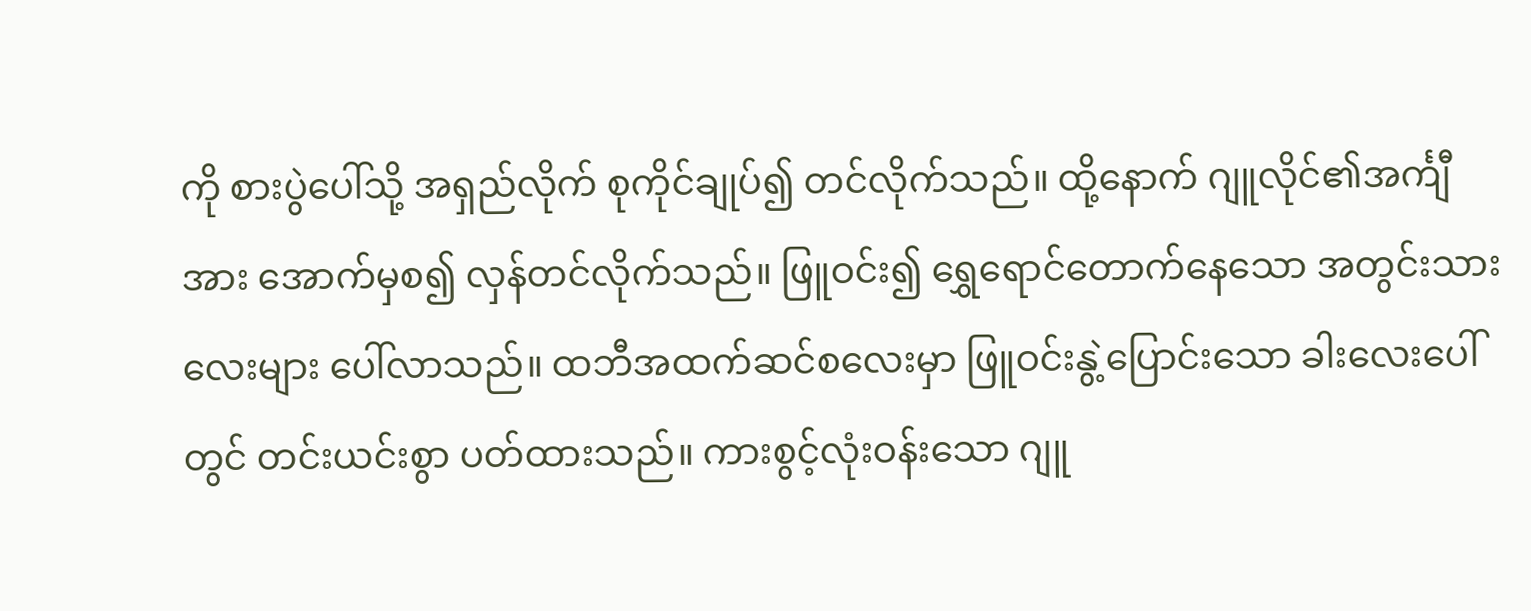ကို စားပွဲပေါ်သို့ အရှည်လိုက် စုကိုင်ချုပ်၍ တင်လိုက်သည်။ ထို့နောက် ဂျူလိုင်၏အင်္ကျီအား အောက်မှစ၍ လှန်တင်လိုက်သည်။ ဖြူဝင်း၍ ရွှေရောင်တောက်နေသော အတွင်းသားလေးများ ပေါ်လာသည်။ ထဘီအထက်ဆင်စလေးမှာ ဖြူဝင်းနွဲ့ပြောင်းသော ခါးလေးပေါ်တွင် တင်းယင်းစွာ ပတ်ထားသည်။ ကားစွင့်လုံးဝန်းသော ဂျူ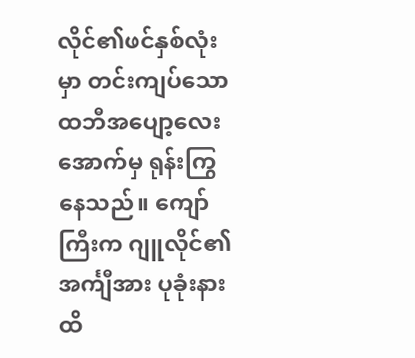လိုင်၏ဖင်နှစ်လုံးမှာ တင်းကျပ်သော ထဘီအပျော့လေးအောက်မှ ရုန်းကြွနေသည်။ ကျော်ကြီးက ဂျူလိုင်၏အင်္ကျီအား ပုခုံးနားထိ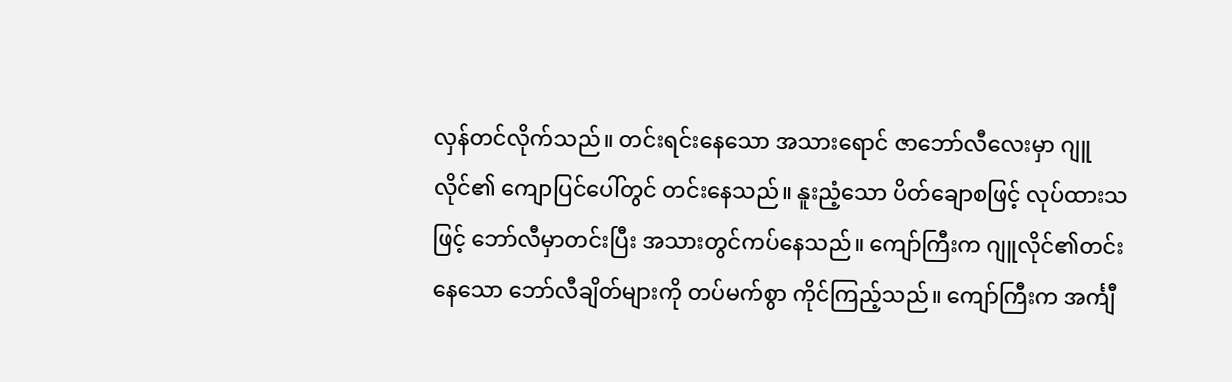လှန်တင်လိုက်သည်။ တင်းရင်းနေသော အသားရောင် ဇာဘော်လီလေးမှာ ဂျူလိုင်၏ ကျောပြင်ပေါ်တွင် တင်းနေသည်။ နူးညံ့သော ပိတ်ချောစဖြင့် လုပ်ထားသဖြင့် ဘော်လီမှာတင်းပြီး အသားတွင်ကပ်နေသည်။ ကျော်ကြီးက ဂျူလိုင်၏တင်းနေသော ဘော်လီချိတ်များကို တပ်မက်စွာ ကိုင်ကြည့်သည်။ ကျော်ကြီးက အင်္ကျီ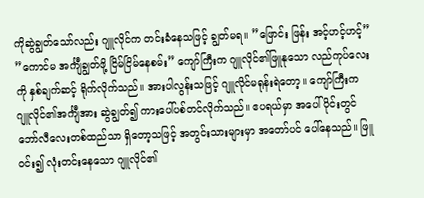ကိုဆွဲချွတ်သော်လည်း ဂျူလိုင်က တင်းခံနေသဖြင့် ချွတ်မရ။ ”ဖြောင်း ဖြန်း အင့်ဟင့်ဟင့်” ”ကောင်မ အင်္ကျီချွတ်ဖို့ ငြိမ်ငြိမ်နေစမ်း” ကျော်ကြီးက ဂျူလိုင်၏ဖြူနုသော လည်ကုပ်လေးကို နှစ်ချက်ဆင့် ရိုက်လိုက်သည်။ အားပါလွန်းသဖြင့် ဂျူလိုင်မရုန်းရဲတော့။ ကျော်ကြီးက ဂျူလိုင်၏အင်္ကျီအား ဆွဲချွတ်၍ ကားပေါ်ပစ်တင်လိုက်သည်။ ဧပရယ်မှာ အပေါ်ပိုင်းတွင် ဘော်လီလေးတစ်ထည်သာ ရှိတော့သဖြင့် အတွင်းသားများမှာ အတော်ပင် ပေါ်နေသည်။ ဖြူဝင်း၍ လုံးတင်းနေသော ဂျူလိုင်၏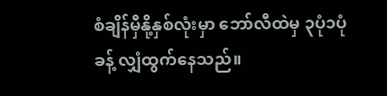စံချိန်မှီနို့နှစ်လုံးမှာ ဘော်လီထဲမှ ၃ပုံ၁ပုံခန့် လျှံထွက်နေသည်။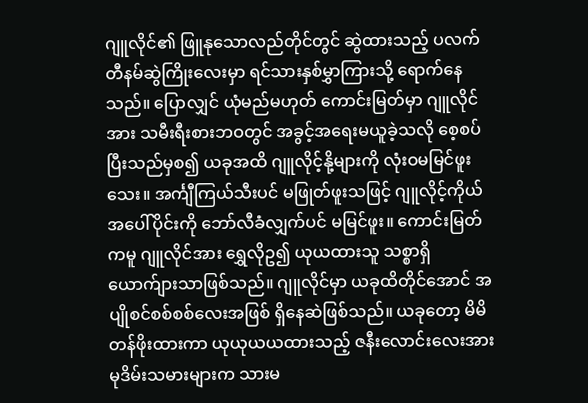ဂျူလိုင်၏ ဖြူနုသောလည်တိုင်တွင် ဆွဲထားသည့် ပလက်တီနမ်ဆွဲကြိုးလေးမှာ ရင်သားနှစ်မွှာကြားသို့ ရောက်နေသည်။ ပြောလျှင် ယုံမည်မဟုတ် ကောင်းမြတ်မှာ ဂျူလိုင်အား သမီးရီးစားဘဝတွင် အခွင့်အရေးမယူခဲ့သလို စေ့စပ်ပြီးသည်မှစ၍ ယခုအထိ ဂျူလိုင့်နို့များကို လုံးဝမမြင်ဖူးသေး။ အင်္ကျီကြယ်သီးပင် မဖြုတ်ဖူးသဖြင့် ဂျူလိုင့်ကိုယ်အပေါ်ပိုင်းကို ဘော်လီခံလျှက်ပင် မမြင်ဖူး။ ကောင်းမြတ်ကမူ ဂျူလိုင်အား ရွှေလိုဥ၍ ယုယထားသူ သစ္စာရှိ ယောက်ျားသာဖြစ်သည်။ ဂျူလိုင်မှာ ယခုထိတိုင်အောင် အပျိုစင်စစ်စစ်လေးအဖြစ် ရှိနေဆဲဖြစ်သည်။ ယခုတော့ မိမိတန်ဖိုးထားကာ ယုယုယယထားသည့် ဇနီးလောင်းလေးအား မုဒိမ်းသမားများက သားမ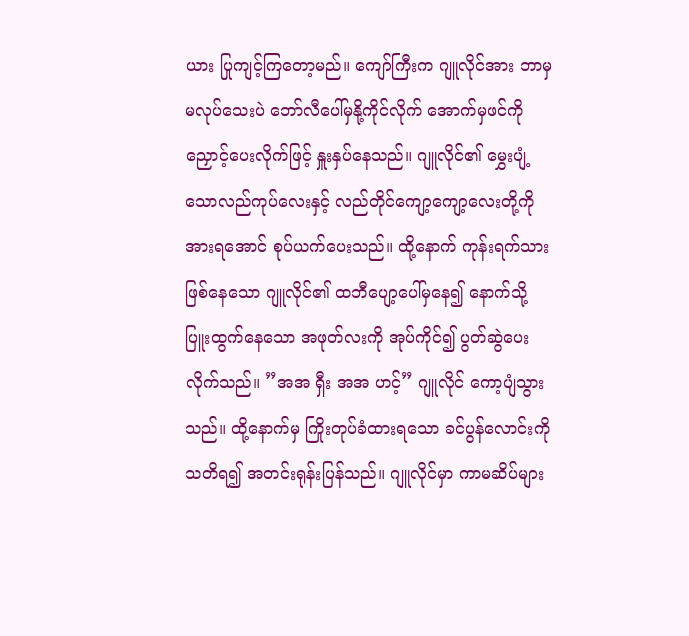ယား ပြုကျင့်ကြတော့မည်။ ကျော်ကြီးက ဂျူလိုင်အား ဘာမှမလုပ်သေးပဲ ဘော်လီပေါ်မှနို့ကိုင်လိုက် အောက်မှဖင်ကို ညှောင့်ပေးလိုက်ဖြင့် နှူးနှပ်နေသည်။ ဂျူလိုင်၏ မွှေးပျံ့သောလည်ကုပ်လေးနှင့် လည်တိုင်ကျော့ကျော့လေးတို့ကို အားရအောင် စုပ်ယက်ပေးသည်။ ထို့နောက် ကုန်းရက်သားဖြစ်နေသော ဂျူလိုင်၏ ထဘီပျော့ပေါ်မှနေ၍ နောက်သို့ပြူးထွက်နေသော အဖုတ်လးကို အုပ်ကိုင်၍ ပွတ်ဆွဲပေးလိုက်သည်။ ”အအ ရှီး အအ ဟင့်” ဂျူလိုင် ကော့ပျံသွားသည်။ ထို့နောက်မှ ကြိုးတုပ်ခံထားရသော ခင်ပွန်လောင်းကို သတိရ၍ အတင်းရုန်းပြန်သည်။ ဂျူလိုင်မှာ ကာမဆိပ်များ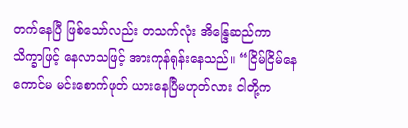တက်နေပြီ ဖြစ်သော်လည်း တသက်လုံး အိန္ဒြေဆည်ကာ သိက္ခာဖြင့် နေလာသဖြင့် အားကုန်ရုန်းနေသည်။ “ငြိမ်ငြိမ်နေ ကောင်မ မင်းစောက်ဖုတ် ယားနေပြီမဟုတ်လား ငါတို့က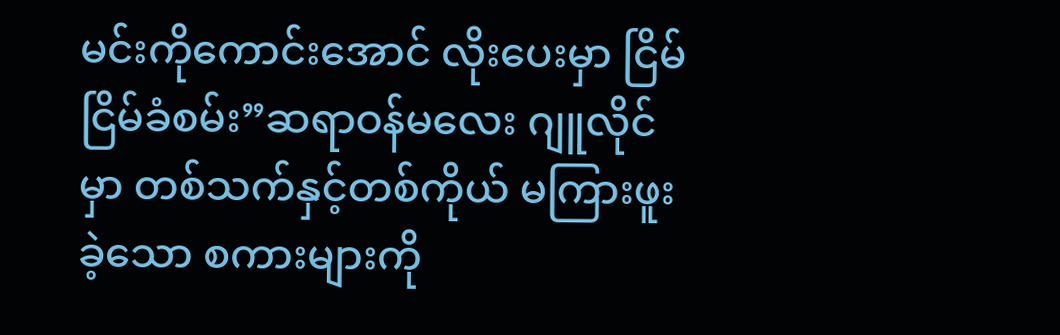မင်းကိုကောင်းအောင် လိုးပေးမှာ ငြိမ်ငြိမ်ခံစမ်း”ဆရာဝန်မလေး ဂျူလိုင်မှာ တစ်သက်နှင့်တစ်ကိုယ် မကြားဖူးခဲ့သော စကားများကို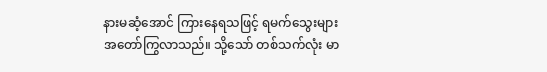နားမဆံ့အောင် ကြားနေရသဖြင့် ရမက်သွေးများ အတော်ကြွလာသည်။ သို့သော် တစ်သက်လုံး မာ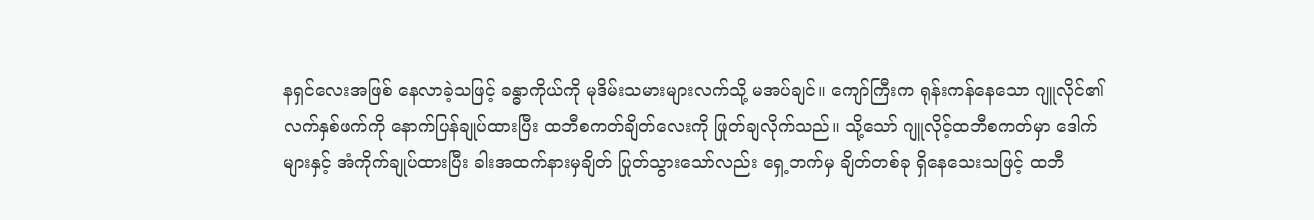နရှင်လေးအဖြစ် နေလာခဲ့သဖြင့် ခန္ဓာကိုယ်ကို မုဒိမ်းသမားများလက်သို့ မအပ်ချင်။ ကျော်ကြီးက ရုန်းကန်နေသော ဂျူလိုင်၏ လက်နှစ်ဖက်ကို နောက်ပြန်ချုပ်ထားပြီး ထဘီစကတ်ချိတ်လေးကို ဖြုတ်ချလိုက်သည်။ သို့သော် ဂျူလိုင့်ထဘီစကတ်မှာ ဒေါက်များနှင့် အံကိုက်ချုပ်ထားပြီး ခါးအထက်နားမှချိတ် ပြုတ်သွားသော်လည်း ရှေ့ဘက်မှ ချိတ်တစ်ခု ရှိနေသေးသဖြင့် ထဘီ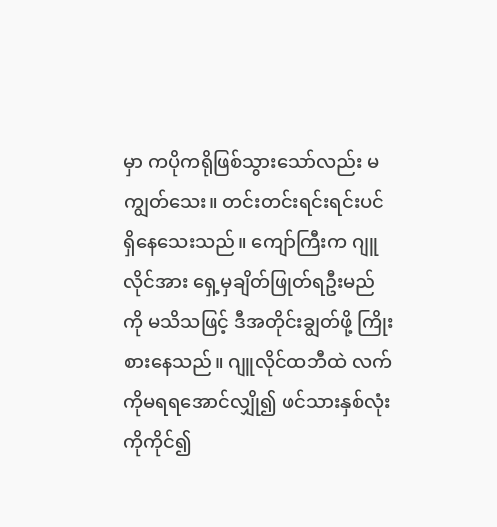မှာ ကပိုကရိုဖြစ်သွားသော်လည်း မကျွတ်သေး။ တင်းတင်းရင်းရင်းပင် ရှိနေသေးသည်။ ကျော်ကြီးက ဂျူလိုင်အား ရှေ့မှချိတ်ဖြုတ်ရဦးမည်ကို မသိသဖြင့် ဒီအတိုင်းချွတ်ဖို့ ကြိုးစားနေသည်။ ဂျူလိုင်ထဘီထဲ လက်ကိုမရရအောင်လျှို၍ ဖင်သားနှစ်လုံးကိုကိုင်၍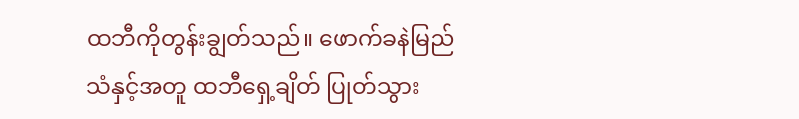ထဘီကိုတွန်းချွတ်သည်။ ဖောက်ခနဲမြည်သံနှင့်အတူ ထဘီရှေ့ချိတ် ပြုတ်သွား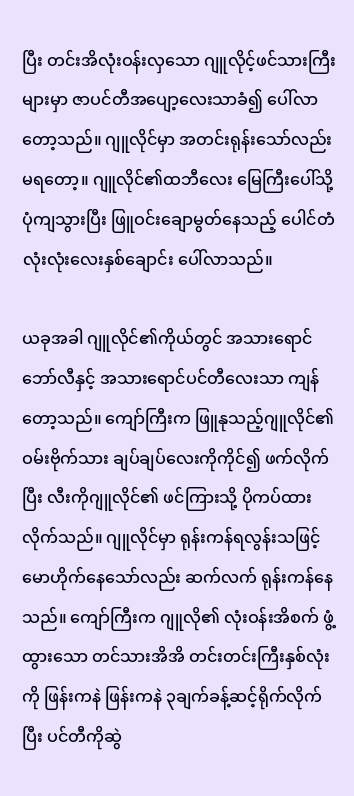ပြီး တင်းအိလုံးဝန်းလှသော ဂျူလိုင့်ဖင်သားကြီးများမှာ ဇာပင်တီအပျော့လေးသာခံ၍ ပေါ်လာတော့သည်။ ဂျူလိုင်မှာ အတင်းရုန်းသော်လည်း မရတော့။ ဂျူလိုင်၏ထဘီလေး မြေကြီးပေါ်သို့ ပုံကျသွားပြီး ဖြူဝင်းချောမွတ်နေသည့် ပေါင်တံလုံးလုံးလေးနှစ်ချောင်း ပေါ်လာသည်။

ယခုအခါ ဂျူလိုင်၏ကိုယ်တွင် အသားရောင်ဘော်လီနှင့် အသားရောင်ပင်တီလေးသာ ကျန်တော့သည်။ ကျော်ကြီးက ဖြူနုသည့်ဂျူလိုင်၏ ဝမ်းဗိုက်သား ချပ်ချပ်လေးကိုကိုင်၍ ဖက်လိုက်ပြီး လီးကိုဂျူလိုင်၏ ဖင်ကြားသို့ ပိုကပ်ထားလိုက်သည်။ ဂျူလိုင်မှာ ရုန်းကန်ရလွန်းသဖြင့် မောဟိုက်နေသော်လည်း ဆက်လက် ရုန်းကန်နေသည်။ ကျော်ကြီးက ဂျူလို၏ လုံးဝန်းအိစက် ဖွံ့ထွားသော တင်သားအိအိ တင်းတင်းကြီးနှစ်လုံးကို ဖြန်းကနဲ ဖြန်းကနဲ ၃ချက်ခန့်ဆင့်ရိုက်လိုက်ပြီး ပင်တီကိုဆွဲ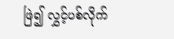ဖြဲ၍ လွှင့်ပစ်လိုက်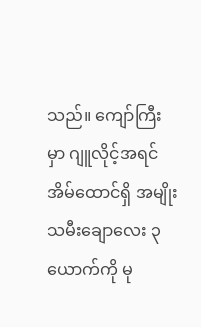သည်။ ကျော်ကြီးမှာ ဂျူလိုင့်အရင် အိမ်ထောင်ရှိ အမျိုးသမီးချောလေး ၃ယောက်ကို မု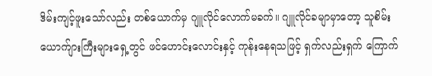ဒိမ်းကျင့်ဖူးသော်လည်း တစ်ယောက်မှ ဂျူလိုင်လောက်မခက်။ ဂျူလိုင်ခမျာမှာတော့ သူစိမ်းယောက်ျားကြီးများရှေ့တွင် ဖင်ဟောင်းလောင်းနှင့် ကုန်းနေရသဖြင့် ရှက်လည်းရှက် ကြောက်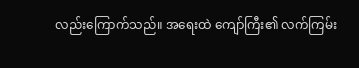လည်းကြောက်သည်။ အရေးထဲ ကျော်ကြီး၏ လက်ကြမ်း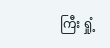ကြီး ရှုံ့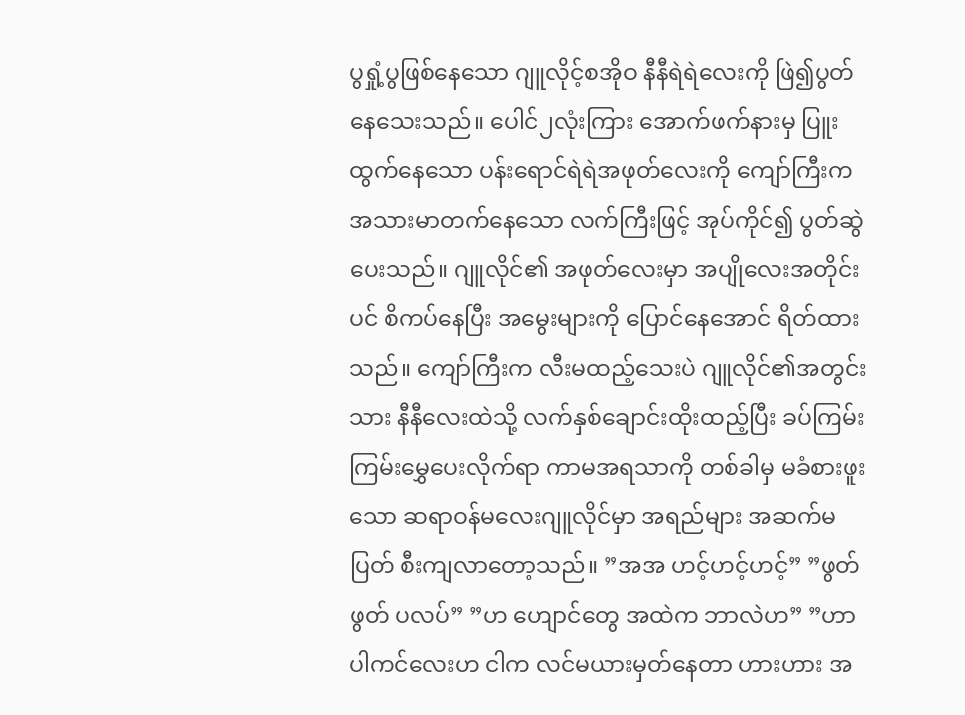ပွရှုံ့ပွဖြစ်နေသော ဂျူလိုင့်စအိုဝ နီနီရဲရဲလေးကို ဖြဲ၍ပွတ်နေသေးသည်။ ပေါင်၂လုံးကြား အောက်ဖက်နားမှ ပြူးထွက်နေသော ပန်းရောင်ရဲရဲအဖုတ်လေးကို ကျော်ကြီးက အသားမာတက်နေသော လက်ကြီးဖြင့် အုပ်ကိုင်၍ ပွတ်ဆွဲပေးသည်။ ဂျူလိုင်၏ အဖုတ်လေးမှာ အပျိုလေးအတိုင်းပင် စိကပ်နေပြီး အမွေးများကို ပြောင်နေအောင် ရိတ်ထားသည်။ ကျော်ကြီးက လီးမထည့်သေးပဲ ဂျူလိုင်၏အတွင်းသား နီနီလေးထဲသို့ လက်နှစ်ချောင်းထိုးထည့်ပြီး ခပ်ကြမ်းကြမ်းမွှေပေးလိုက်ရာ ကာမအရသာကို တစ်ခါမှ မခံစားဖူးသော ဆရာဝန်မလေးဂျူလိုင်မှာ အရည်များ အဆက်မပြတ် စီးကျလာတော့သည်။ ”အအ ဟင့်ဟင့်ဟင့်” ”ဖွတ်ဖွတ် ပလပ်” ”ဟ ဟျောင်တွေ အထဲက ဘာလဲဟ” ”ဟာ ပါကင်လေးဟ ငါက လင်မယားမှတ်နေတာ ဟားဟား အ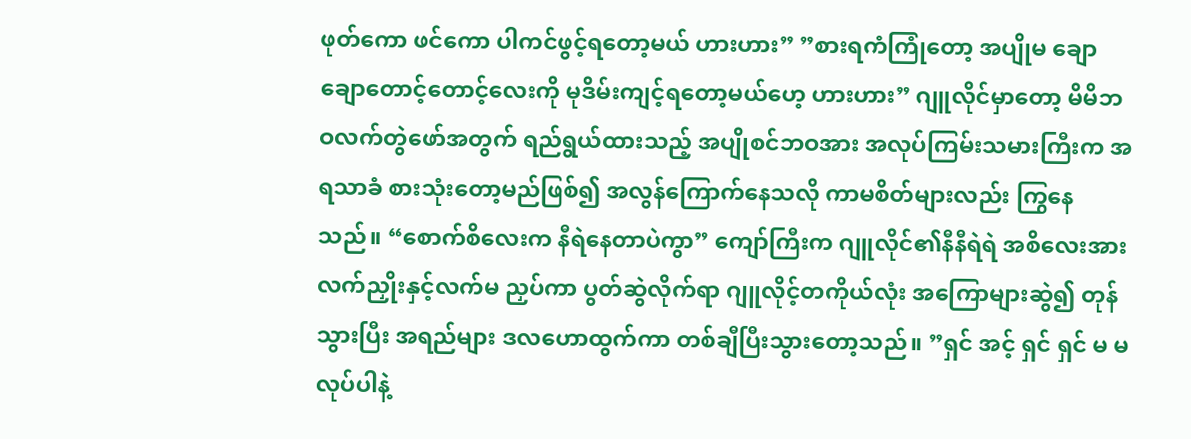ဖုတ်ကော ဖင်ကော ပါကင်ဖွင့်ရတော့မယ် ဟားဟား” ”စားရကံကြုံတော့ အပျိုမ ချောချောတောင့်တောင့်လေးကို မုဒိမ်းကျင့်ရတော့မယ်ဟေ့ ဟားဟား” ဂျူလိုင်မှာတော့ မိမိဘဝလက်တွဲဖော်အတွက် ရည်ရွယ်ထားသည့် အပျိုစင်ဘဝအား အလုပ်ကြမ်းသမားကြီးက အရသာခံ စားသုံးတော့မည်ဖြစ်၍ အလွန်ကြောက်နေသလို ကာမစိတ်များလည်း ကြွနေသည်။ “စောက်စိလေးက နီရဲနေတာပဲကွာ” ကျော်ကြီးက ဂျူလိုင်၏နီနီရဲရဲ အစိလေးအား လက်ညှိုးနှင့်လက်မ ညှပ်ကာ ပွတ်ဆွဲလိုက်ရာ ဂျူလိုင့်တကိုယ်လုံး အကြောများဆွဲ၍ တုန်သွားပြီး အရည်များ ဒလဟောထွက်ကာ တစ်ချီပြီးသွားတော့သည်။ ”ရှင် အင့် ရှင် ရှင် မ မလုပ်ပါနဲ့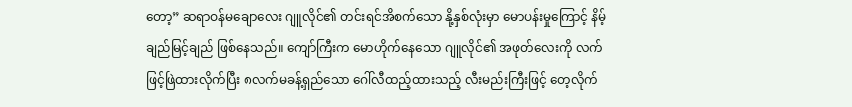တော့” ဆရာဝန်မချောလေး ဂျူလိုင်၏ တင်းရင်အိစက်သော နို့နှစ်လုံးမှာ မောပန်းမှုကြောင့် နိမ့်ချည်မြင့်ချည် ဖြစ်နေသည်။ ကျော်ကြီးက မောဟိုက်နေသော ဂျူလိုင်၏ အဖုတ်လေးကို လက်ဖြင့်ဖြဲထားလိုက်ပြီး ၈လက်မခန့်ရှည်သော ဂေါ်လီထည့်ထားသည့် လီးမည်းကြီးဖြင့် တေ့လိုက်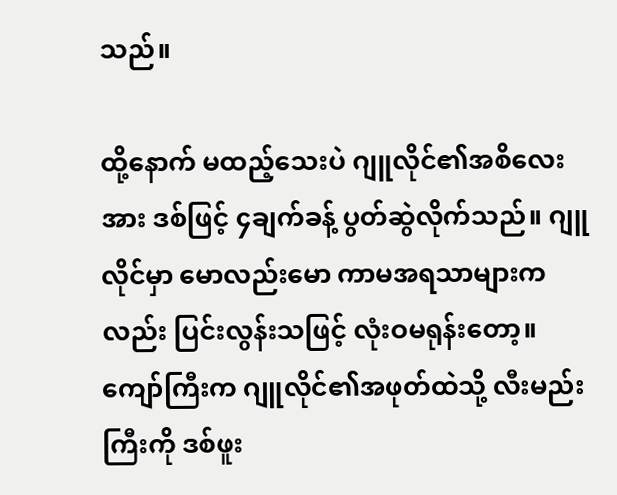သည်။

ထို့နောက် မထည့်သေးပဲ ဂျူလိုင်၏အစိလေးအား ဒစ်ဖြင့် ၄ချက်ခန့် ပွတ်ဆွဲလိုက်သည်။ ဂျူလိုင်မှာ မောလည်းမော ကာမအရသာများကလည်း ပြင်းလွန်းသဖြင့် လုံးဝမရုန်းတော့။ ကျော်ကြီးက ဂျူလိုင်၏အဖုတ်ထဲသို့ လီးမည်းကြီးကို ဒစ်ဖူး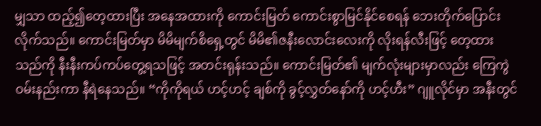မျှသာ ထည့်၍တေ့ထားပြီး အနေအထားကို ကောင်းမြတ် ကောင်းစွာမြင်နိုင်စေရန် ဘေးတိုက်ပြောင်းလိုက်သည်။ ကောင်းမြတ်မှာ မိမိမျက်စိရှေ့တွင် မိမိ၏ဇနီးလောင်းလေးကို လိုးရန်လီးဖြင့် တေ့ထားသည်ကို နီးနီးကပ်ကပ်တွေ့ရသဖြင့် အတင်းရုန်းသည်။ ကောင်းမြတ်၏ မျက်လုံးများမှာလည်း ကြေကွဲဝမ်းနည်းကာ နီရဲနေသည်။ “ကိုကိုရယ် ဟင့်ဟင့် ချစ်ကို ခွင့်လွှတ်နော်ကို ဟင့်ဟီး” ဂျူလိုင်မှာ အနီးတွင်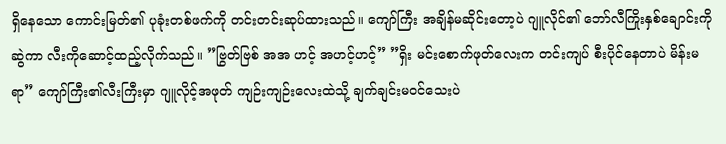ရှိနေသော ကောင်းမြတ်၏ ပုခုံးတစ်ဖက်ကို တင်းတင်းဆုပ်ထားသည်။ ကျော်ကြီး အချိန်မဆိုင်းတော့ပဲ ဂျူလိုင်၏ ဘော်လီကြိုးနှစ်ချောင်းကို ဆွဲကာ လီးကိုဆောင့်ထည့်လိုက်သည်။ ”ဗြွတ်ဗြစ် အအ ဟင့် အဟင့်ဟင့်” ”ရှိး မင်းစောက်ဖုတ်လေးက တင်းကျပ် စီးပိုင်နေတာပဲ မိန်းမရာ” ကျော်ကြီး၏လီးကြီးမှာ ဂျူလိုင့်အဖုတ် ကျဉ်းကျဉ်းလေးထဲသို့ ချက်ချင်းမဝင်သေးပဲ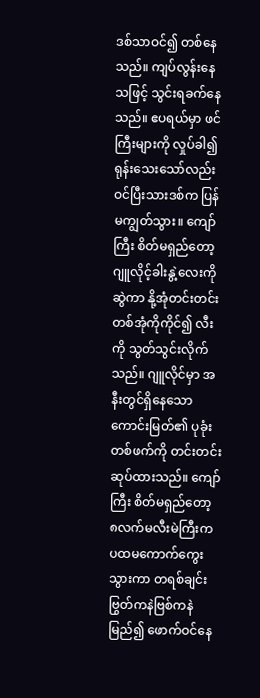ဒစ်သာဝင်၍ တစ်နေသည်။ ကျပ်လွန်းနေသဖြင့် သွင်းရခက်နေသည်။ ဧပရယ်မှာ ဖင်ကြီးများကို လှုပ်ခါ၍ ရုန်းသေးသော်လည်း ဝင်ပြီးသားဒစ်က ပြန်မကျွတ်သွား။ ကျော်ကြီး စိတ်မရှည်တော့ ဂျူလိုင့်ခါးနွဲ့လေးကို ဆွဲကာ နို့အုံတင်းတင်း တစ်အုံကိုကိုင်၍ လီးကို သွတ်သွင်းလိုက်သည်။ ဂျူလိုင်မှာ အနီးတွင်ရှိနေသော ကောင်းမြတ်၏ ပုခုံးတစ်ဖက်ကို တင်းတင်းဆုပ်ထားသည်။ ကျော်ကြီး စိတ်မရှည်တော့ ၈လက်မလီးမဲကြီးက ပထမကောက်ကွေးသွားကာ တရစ်ချင်း ဗြွတ်ကနဲဗြစ်ကနဲမြည်၍ ဖောက်ဝင်နေ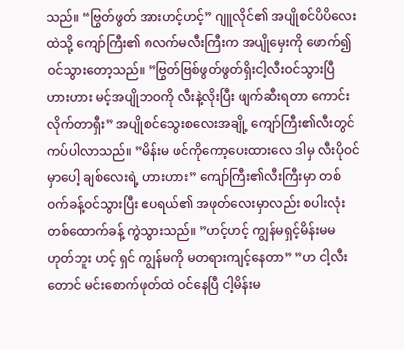သည်။ “ဗြွတ်ဖွတ် အားဟင့်ဟင့်” ဂျူလိုင်၏ အပျိုစင်ပိပိလေးထဲသို့ ကျော်ကြီး၏ ၈လက်မလီးကြီးက အပျိုမှေးကို ဖောက်၍ဝင်သွားတော့သည်။ ”ဗြွတ်ဗြစ်ဖွတ်ဖွတ်ရှိးငါ့လီးဝင်သွားပြီ ဟားဟား မင့်အပျိုဘဝကို လီးနဲ့လိုးပြီး ဖျက်ဆီးရတာ ကောင်းလိုက်တာရှီး” အပျိုစင်သွေးစလေးအချို့ ကျော်ကြီး၏လီးတွင် ကပ်ပါလာသည်။ ”မိန်းမ ဖင်ကိုကော့ပေးထားလေ ဒါမှ လီးပိုဝင်မှာပေါ့ ချစ်လေးရဲ့ ဟားဟား” ကျော်ကြီး၏လီးကြီးမှာ တစ်ဝက်ခန့်ဝင်သွားပြီး ဧပရယ်၏ အဖုတ်လေးမှာလည်း စပါးလုံးတစ်ထောက်ခန့် ကွဲသွားသည်။ ”ဟင့်ဟင့် ကျွန်မရှင့်မိန်းမမဟုတ်ဘူး ဟင့် ရှင် ကျွန်မကို မတရားကျင့်နေတာ” ”ဟ ငါ့လီးတောင် မင်းစောက်ဖုတ်ထဲ ဝင်နေပြီ ငါ့မိန်းမ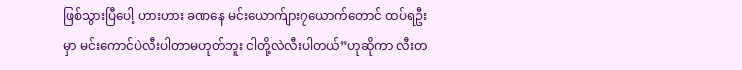ဖြစ်သွားပြီပေါ့ ဟားဟား ခဏနေ မင်းယောက်ျား၇ယောက်တောင် ထပ်ရဦးမှာ မင်းကောင်ပဲလီးပါတာမဟုတ်ဘူး ငါတို့လဲလီးပါတယ်”ဟုဆိုကာ လီးတ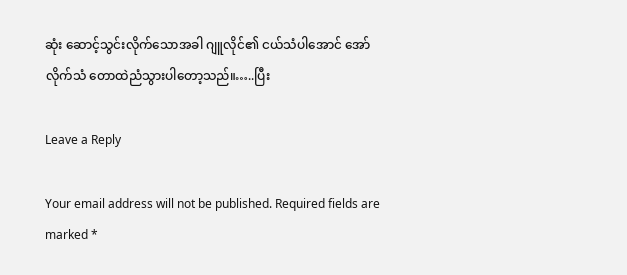ဆုံး ဆောင့်သွင်းလိုက်သောအခါ ဂျူလိုင်၏ ငယ်သံပါအောင် အော်လိုက်သံ တောထဲညံသွားပါတော့သည်။…..ပြီး

Leave a Reply

Your email address will not be published. Required fields are marked *